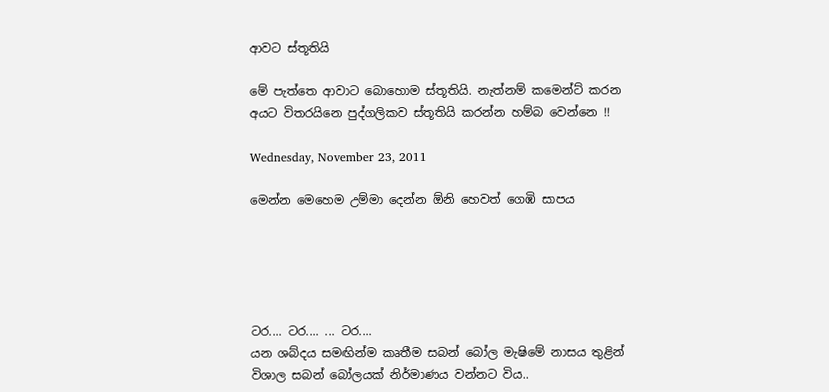ආවට ස්තූතියි

මේ පැත්තෙ ආවාට බොහොම ස්තූතියි. නැත්නම් කමෙන්ට් කරන අයට විතරයිනෙ පුද්ගලිකව ස්තූතියි කරන්න හම්බ වෙන්නෙ !!

Wednesday, November 23, 2011

මෙන්න මෙහෙම උම්මා දෙන්න ඕනි හෙවත් ගෙඹි සාපය





ටර.... ටර.... ... ටර....
යන ශබ්දය සමඟින්ම කෘතීම සබන් බෝල මැෂිමේ නාසය තුළින් විශාල සබන් බෝලයක් නිර්මාණය වන්නට විය..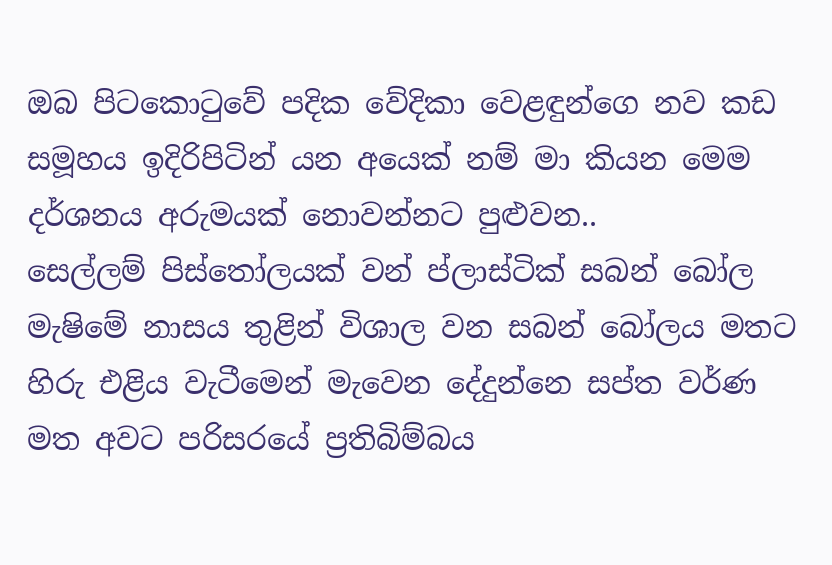ඔබ පිටකොටුවේ පදික වේදිකා වෙළඳුන්ගෙ නව කඩ සමූහය ඉදිරිපිටින් යන අයෙක් නම් මා කියන මෙම දර්ශනය අරුමයක් නොවන්නට පුළුවන..
සෙල්ලම් පිස්තෝලයක් වන් ප්ලාස්ටික් සබන් බෝල මැෂිමේ නාසය තුළින් විශාල වන සබන් බෝලය මතට හිරු එළිය වැටීමෙන් මැවෙන දේදුන්නෙ සප්ත වර්ණ මත අවට පරිසරයේ ප්‍රතිබිම්බය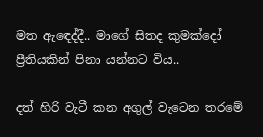මත ඇඳෙද්දී.. මාගේ සිතද කුමක්දෝ ප්‍රීතියකින් පිනා යන්නට විය..

දත් හිරි වැටී කන අගුල් වැටෙන තරමේ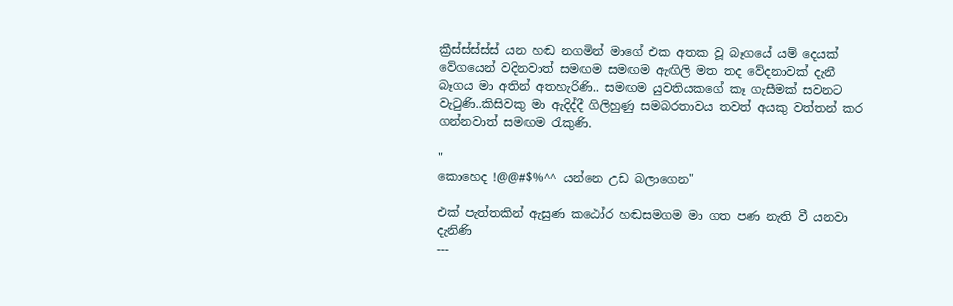ක්‍රීස්ස්ස්ස්ස් යන හඬ නගමින් මාගේ එක අතක වූ බෑගයේ යම් දෙයක් වේගයෙන් වදිනවාත් සමඟම සමඟම ඇඟිලි මත තද වේදනාවක් දැනී බෑගය මා අතින් අතහැරිණි.. සමඟම යුවතියකගේ කෑ ගැසීමක් සවනට වැටුණි..කිසිවකු මා ඇදිද්දී ගිලිහුණු සමබරතාවය තවත් අයකු වත්තන් කර ගන්නවාත් සමඟම රැකුණි.

"
කොහෙද !@@#$%^^ යන්නෙ උඩ බලාගෙන"

එක් පැත්තකින් ඇසුණ කඨෝර හඬසමගම මා ගත පණ නැති වී යනවා දැනිණි
---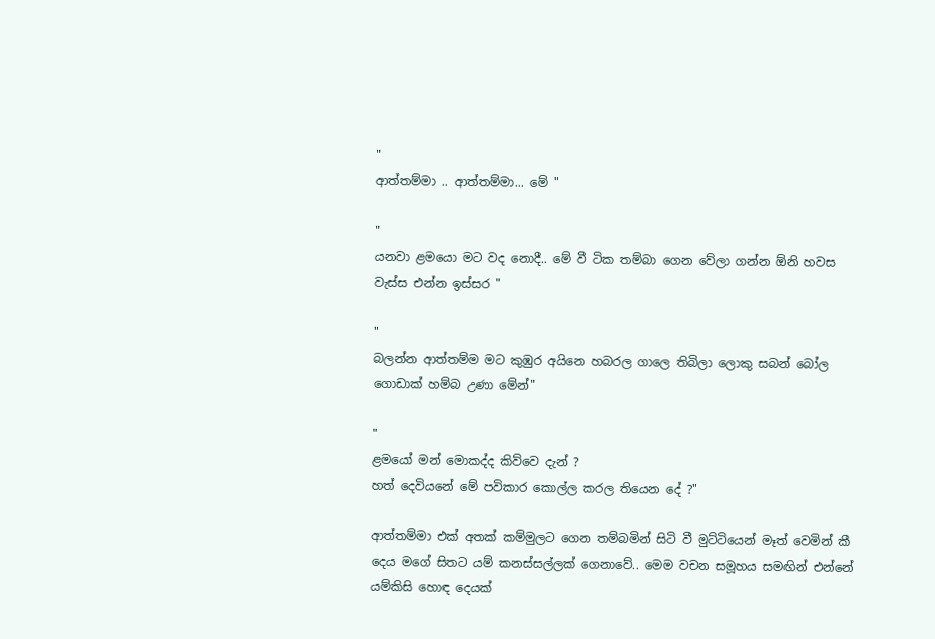"
ආත්තම්මා .. ආත්තම්මා... මේ "

"
යනවා ළමයො මට වද නොදී.. මේ වී ටික තම්බා ගෙන වේලා ගන්න ඕනි හවස වැස්ස එන්න ඉස්සර "

"
බලන්න ආත්තම්ම මට කුඹුර අයිනෙ හබරල ගාලෙ තිබිලා ලොකු සබන් බෝල ගොඩාක් හම්බ උණා මේන්"

"
ළමයෝ මන් මොකද්ද කිව්වෙ දැන් ?
හත් දෙවියනේ මේ පවිකාර කොල්ල කරල තියෙන දේ ?"

ආත්තම්මා එක් අතක් කම්මුලට ගෙන තම්බමින් සිටි වී මුට්ටියෙන් මෑත් වෙමින් කී දෙය මගේ සිතට යම් කනස්සල්ලක් ගෙනාවේ.. මෙම වචන සමූහය සමඟින් එන්නේ යම්කිසි හොඳ දෙයක්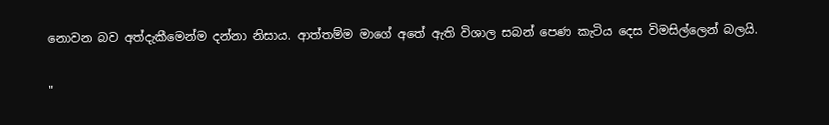නොවන බව අත්දැකීමෙන්ම දන්නා නිසාය. ආත්තම්ම මාගේ අතේ ඇති විශාල සබන් පෙණ කැටිය දෙස විමසිල්ලෙන් බලයි.

"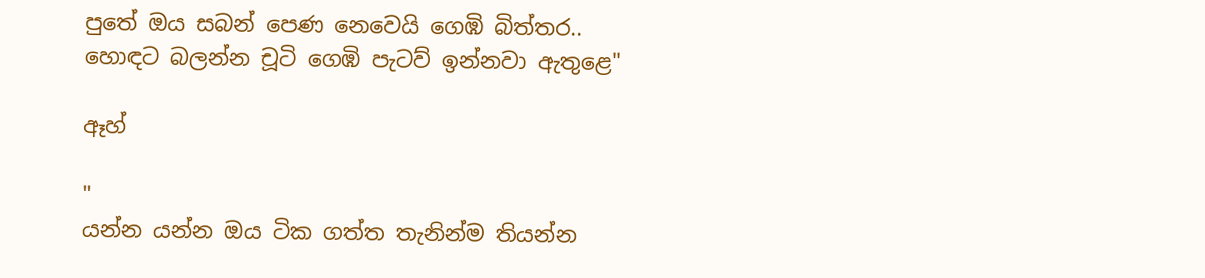පුතේ ඔය සබන් පෙණ නෙවෙයි ගෙඹි බිත්තර.. හොඳට බලන්න චූටි ගෙඹි පැටව් ඉන්නවා ඇතුළෙ"

ඈහ්

"
යන්න යන්න ඔය ටික ගත්ත තැනින්ම තියන්න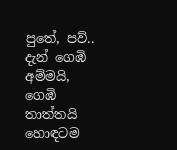පුතේ, පව්.. දැන් ගෙඹි අම්මයි, ගෙඹි තාත්තයි හොඳටම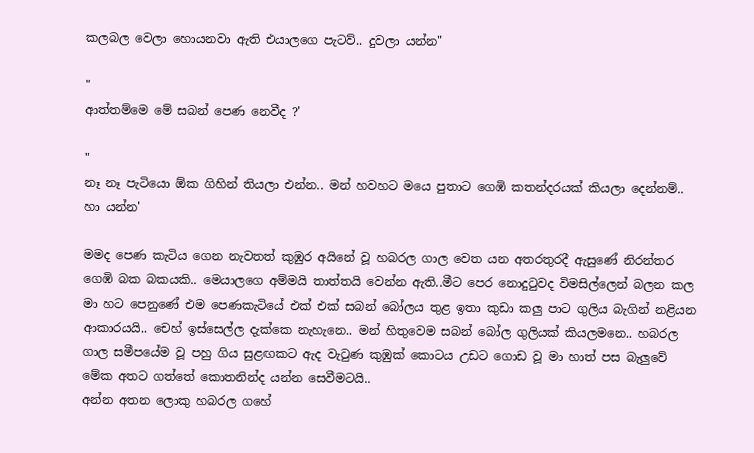කලබල වෙලා හොයනවා ඇති එයාලගෙ පැටව්.. දුවලා යන්න"

"
ආත්තම්මෙ මේ සබන් පෙණ නෙවීද ?'

"
නෑ නෑ පැටියො ඕක ගිහින් තියලා එන්න.. මන් හවහට මයෙ පුතාට ගෙඹි කතන්දරයක් කියලා දෙන්නම්.. හා යන්න'

මමද පෙණ කැටිය ගෙන නැවතත් කුඹුර අයිනේ වූ හබරල ගාල වෙත යන අතරතුරදී ඇසුණේ නිරන්තර ගෙඹි බක බකයකි.. මෙයාලගෙ අම්මයි තාත්තයි වෙන්න ඇති..මීට පෙර නොදුටුවද විමසිල්ලෙන් බලන කල මා හට පෙනුණේ එම පෙණකැටියේ එක් එක් සබන් බෝලය තුළ ඉතා කුඩා කලු පාට ගුලිය බැගින් නළියන ආකාරයයි.. චෙහ් ඉස්සෙල්ල දැක්කෙ නැහැනෙ.. මන් හිතුවෙම සබන් බෝල ගුලියක් කියලමනෙ.. හබරල ගාල සමීපයේම වූ පහු ගිය සුළඟකට ඇද වැටුණ කුඹුක් කොටය උඩට ගොඩ වූ මා හාත් පස බැලුවේ මේක අතට ගත්තේ කොතනින්ද යන්න සෙවීමටයි..
අන්න අතන ලොකු හබරල ගහේ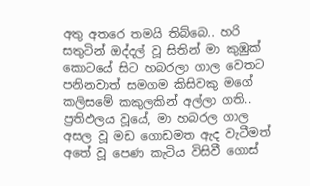අතු අතරෙ තමයි තිබ්බෙ.. හරි සතුටින් ඔද්දල් වූ සිතින් මා කුඹුක් කොටයේ සිට හබරලා ගාල වෙතට පනිනවාත් සමගම කිසිවකු මගේ කලිසමේ කකුලකින් අල්ලා ගති.. ප්‍රතිඵලය වූයේ, මා හබරල ගාල අසල වූ මඩ ගොඩමත ඇද වැටීමත් අතේ වූ පෙණ කැටිය විසිවී ගොස්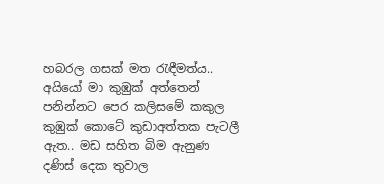හබරල ගසක් මත රැඳීමත්ය.. අයියෝ මා කුඹුක් අත්තෙන් පනින්නට පෙර කලිසමේ කකුල කුඹුක් කොටේ කුඩාඅත්තක පැටලී ඇත.. මඩ සහිත බිම ඇනුණ දණිස් දෙක තුවාල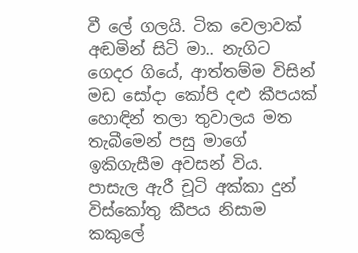වී ලේ ගලයි. ටික වෙලාවක් අඬමින් සිටි මා.. නැගිට ගෙදර ගියේ, ආත්තම්ම විසින් මඩ සෝදා කෝපි දළු කීපයක් හොඳින් තලා තුවාලය මත තැබීමෙන් පසු මාගේ ඉකිගැසීම අවසන් විය. පාසැල ඇරී චූටි අක්කා දුන් විස්කෝතු කීපය නිසාම කකුලේ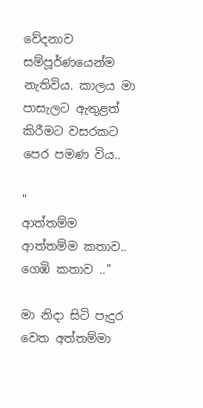වේදනාව සම්පූර්ණයෙන්ම නැතිවිය. කාලය මා පාසැලට ඇතුළත් කිරීමට වසරකට පෙර පමණ විය..

"
ආත්තම්ම ආත්තම්ම කතාව.. ගෙඹි කතාව .."

මා නිදා සිටි පැදුර වෙත අත්තම්මා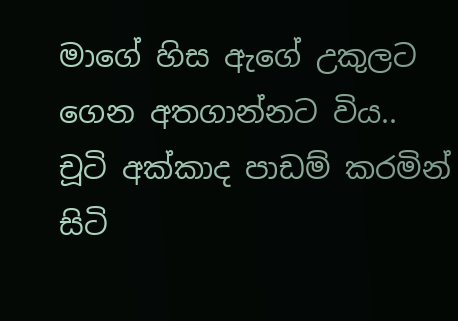මාගේ හිස ඇගේ උකුලට ගෙන අතගාන්නට විය.. චූටි අක්කාද පාඩම් කරමින් සිටි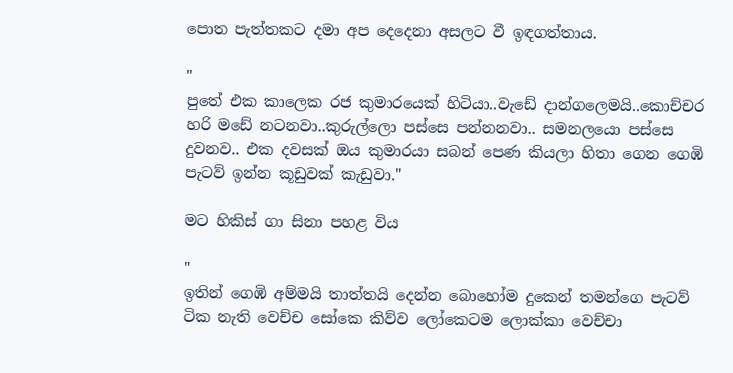පොත පැත්තකට දමා අප දෙදෙනා අසලට වී ඉඳගත්තාය.

"
පුතේ එක කාලෙක රජ කුමාරයෙක් හිටියා..වැඩේ දාන්ගලෙමයි..කොච්චර හරි මඩේ නටනවා..කුරුල්ලො පස්සෙ පන්නනවා.. සමනලයො පස්සෙ දුවනව.. එක දවසක් ඔය කුමාරයා සබන් පෙණ කියලා හිතා ගෙන ගෙඹි පැටව් ඉන්න කූඩුවක් කැඩුවා."

මට හිකිස් ගා සිනා පහළ විය

"
ඉතින් ගෙඹි අම්මයි තාත්තයි දෙන්න බොහෝම දුකෙන් තමන්ගෙ පැටව් ටික නැති වෙච්ච සෝකෙ කිව්ව ලෝකෙටම ලොක්කා වෙච්චා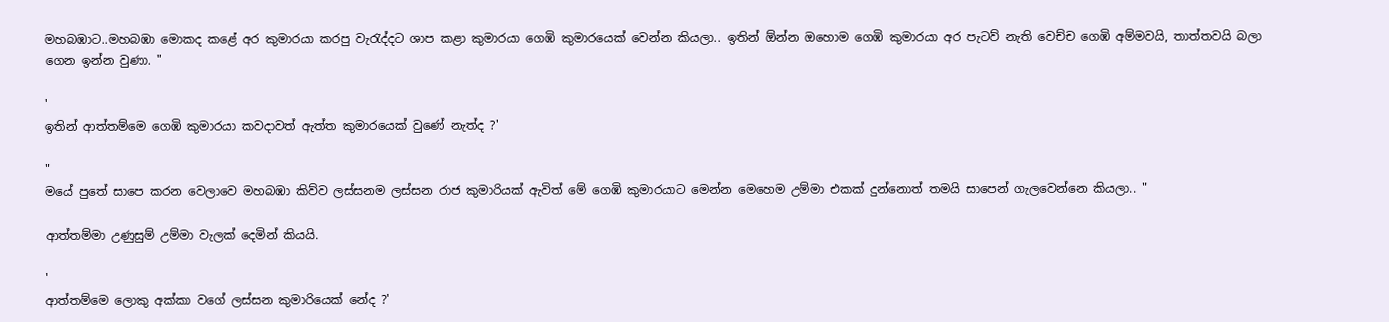මහබඹාට..මහබඹා මොකද කළේ අර කුමාරයා කරපු වැරැද්දට ශාප කළා කුමාරයා ගෙඹි කුමාරයෙක් වෙන්න කියලා.. ඉතින් ඕන්න ඔහොම ගෙඹි කුමාරයා අර පැටව් නැති වෙච්ච ගෙඹි අම්මවයි, තාත්තවයි බලා ගෙන ඉන්න වුණා. "

'
ඉතින් ආත්තම්මෙ ගෙඹි කුමාරයා කවදාවත් ඇත්ත කුමාරයෙක් වුණේ නැත්ද ?'

"
මයේ පුතේ සාපෙ කරන වෙලාවෙ මහබඹා කිව්ව ලස්සනම ලස්සන රාජ කුමාරියක් ඇවිත් මේ ගෙඹි කුමාරයාට මෙන්න මෙහෙම උම්මා එකක් දුන්නොත් තමයි සාපෙන් ගැලවෙන්නෙ කියලා.. "

ආත්තම්මා උණුසුම් උම්මා වැලක් දෙමින් කියයි.

'
ආත්තම්මෙ ලොකු අක්කා වගේ ලස්සන කුමාරියෙක් නේද ?'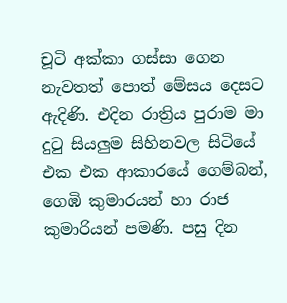චූටි අක්කා ගස්සා ගෙන නැවතත් පොත් මේසය දෙසට ඇදිණි. එදින රාත්‍රිය පුරාම මා දුටු සියලුම සිහිනවල සිටියේ එක එක ආකාරයේ ගෙම්බන්, ගෙඹි කුමාරයන් හා රාජ කුමාරියන් පමණි. පසු දින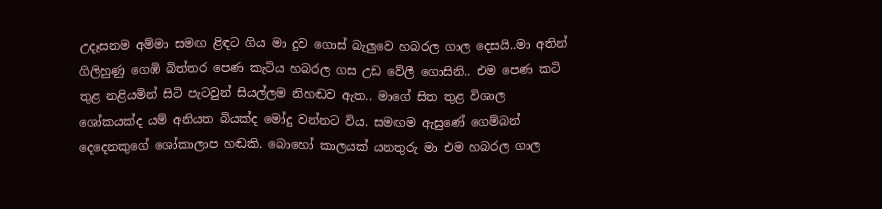උදෑසනම අම්මා සමඟ ළිඳට ගිය මා දුව ගොස් බැලුවෙ හබරල ගාල දෙසයි..මා අතින් ගිලිහුණු ගෙඹි බිත්තර පෙණ කැටිය හබරල ගස උඩ වේලී ගොසිනි.. එම පෙණ කටි තුළ නළියමින් සිටි පැටවුන් සියල්ලම නිහඬව ඇත.. මාගේ සිත තුළ විශාල ශෝකයක්ද යම් අනියත බියක්ද මෝදු වන්නට විය. සමඟම ඇසුණේ ගෙම්බන් දෙදෙනකුගේ ශෝකාලාප හඬකි. බොහෝ කාලයක් යනතුරු මා එම හබරල ගාල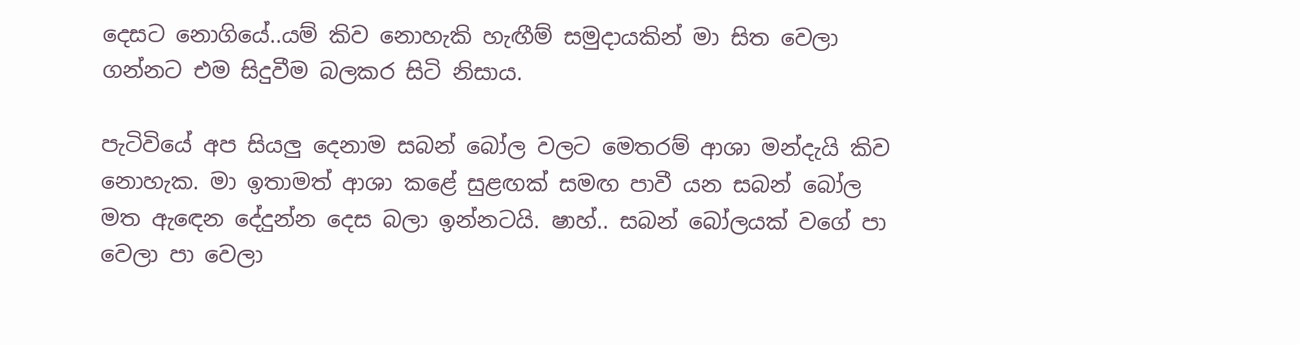දෙසට නොගියේ..යම් කිව නොහැකි හැඟීම් සමුදායකින් මා සිත වෙලා ගන්නට එම සිදුවීම බලකර සිටි නිසාය.

පැටිවියේ අප සියලු දෙනාම සබන් බෝල වලට මෙතරම් ආශා මන්දැයි කිව නොහැක. මා ඉතාමත් ආශා කළේ සුළඟක් සමඟ පාවී යන සබන් බෝල මත ඇඳෙන දේදුන්න දෙස බලා ඉන්නටයි. ෂාහ්.. සබන් බෝලයක් වගේ පා වෙලා පා වෙලා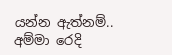යන්න ඇත්නම්.. අම්මා රෙදි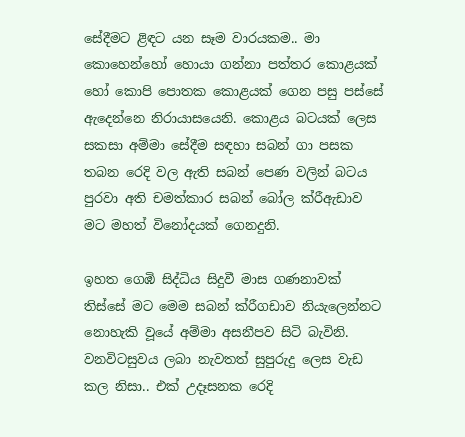සේදීමට ළිඳට යන සෑම වාරයකම.. මා කොහෙන්හෝ හොයා ගන්නා පත්තර කොළයක් හෝ කොපි පොතක කොළයක් ගෙන පසු පස්සේ ඇදෙන්නෙ නිරායාසයෙනි. කොළය බටයක් ලෙස සකසා අම්මා සේදීම සඳහා සබන් ගා පසක තබන රෙදි වල ඇති සබන් පෙණ වලින් බටය පුරවා අති චමත්කාර සබන් බෝල ක්රීඇඩාව මට මහත් විනෝදයක් ගෙනදුනි.

ඉහත ගෙඹි සිද්ධිය සිදුවී මාස ගණනාවක් තිස්සේ මට මෙම සබන් ක්රීගඩාව නියැලෙන්නට නොහැකි වූයේ අම්මා අසනීපව සිටි බැවිනි. වනවිටසුවය ලබා නැවතත් සුපුරුදු ලෙස වැඩ කල නිසා.. එක් උදෑසනක රෙදි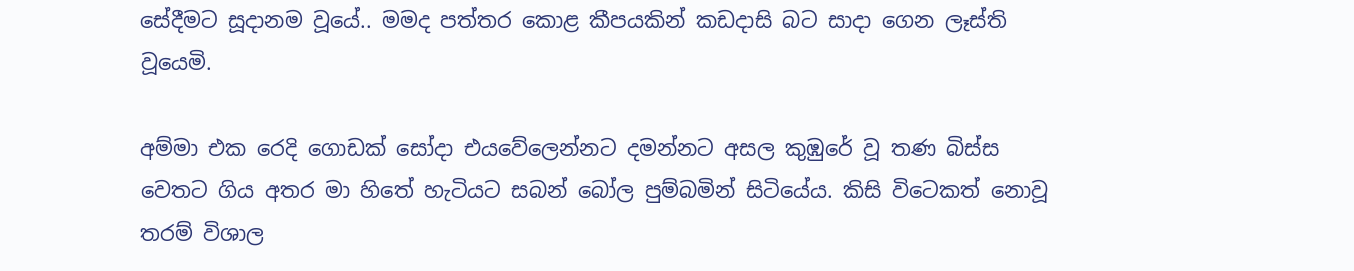සේදීමට සූදානම වූයේ.. මමද පත්තර කොළ කීපයකින් කඩදාසි බට සාදා ගෙන ලෑස්ති වූයෙමි.

අම්මා එක රෙදි ගොඩක් සෝදා එයවේලෙන්නට දමන්නට අසල කුඹුරේ වූ තණ බිස්ස වෙතට ගිය අතර මා හිතේ හැටියට සබන් බෝල පුම්බමින් සිටියේය. කිසි විටෙකත් නොවූ තරම් විශාල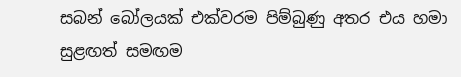සබන් බෝලයක් එක්වරම පිම්බුණු අතර එය හමා සුළඟත් සමඟම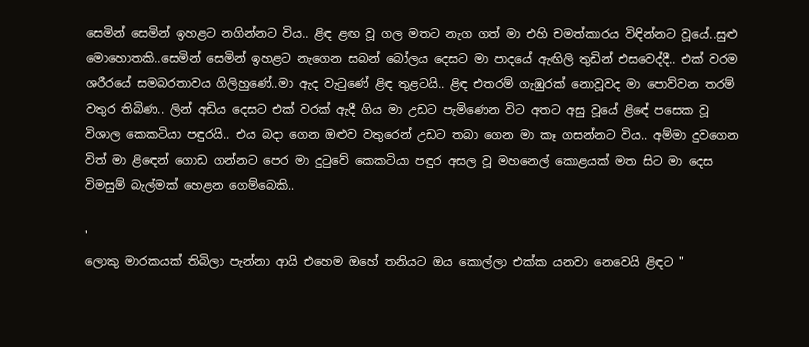සෙමින් සෙමින් ඉහළට නගින්නට විය.. ළිඳ ළඟ වූ ගල මතට නැග ගත් මා එහි චමත්කාරය විඳින්නට වූයේ..සුළු මොහොතකි..සෙමින් සෙමින් ඉහළට නැගෙන සබන් බෝලය දෙසට මා පාදයේ ඇඟිලි තුඩින් එසවෙද්දී.. එක් වරම ශරීරයේ සමබරතාවය ගිලිහුණේ..මා ඇද වැටුණේ ළිඳ තුළටයි.. ළිඳ එතරම් ගැඹුරක් නොවූවද මා පොව්වන තරම් වතුර තිබිණ.. ලින් අඩිය දෙසට එක් වරක් ඇදී ගිය මා උඩට පැමිණෙන විට අතට අසු වූයේ ළිඳේ පසෙක වූ විශාල කෙකටියා පඳුරයි.. එය බදා ගෙන ඔළුව වතුරෙන් උඩට තබා ගෙන මා කෑ ගසන්නට විය.. අම්මා දුවගෙන විත් මා ළිඳෙන් ගොඩ ගන්නට පෙර මා දුටුවේ කෙකටියා පඳුර අසල වූ මහනෙල් කොළයක් මත සිට මා දෙස විමසුම් බැල්මක් හෙළන ගෙම්බෙකි..

'
ලොකු මාරකයක් තිබිලා පැන්නා ආයි එහෙම ඔහේ තනියට ඔය කොල්ලා එක්ක යනවා නෙවෙයි ළිඳට "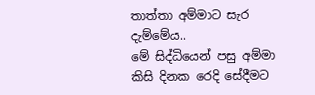තාත්තා අම්මාට සැර දැම්මේය..
මේ සිද්ධියෙන් පසු අම්මා කිසි දිනක රෙදි සේදීමට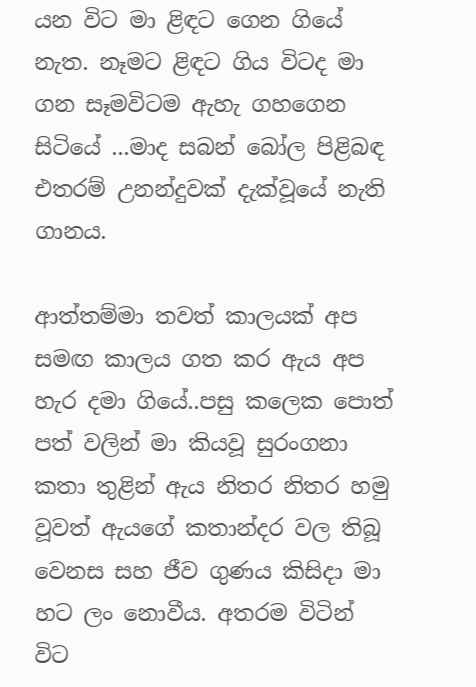යන විට මා ළිඳට ගෙන ගියේ නැත. නෑමට ළිඳට ගිය විටද මා ගන සෑමවිටම ඇහැ ගහගෙන සිටියේ ...මාද සබන් බෝල පිළිබඳ එතරම් උනන්දුවක් දැක්වූයේ නැති ගානය.

ආත්තම්මා තවත් කාලයක් අප සමඟ කාලය ගත කර ඇය අප හැර දමා ගියේ..පසු කලෙක පොත් පත් වලින් මා කියවූ සුරංගනා කතා තුළින් ඇය නිතර නිතර හමු වූවත් ඇයගේ කතාන්දර වල තිබූ වෙනස සහ ජීව ගුණය කිසිදා මා හට ලං නොවීය. අතරම විටින් විට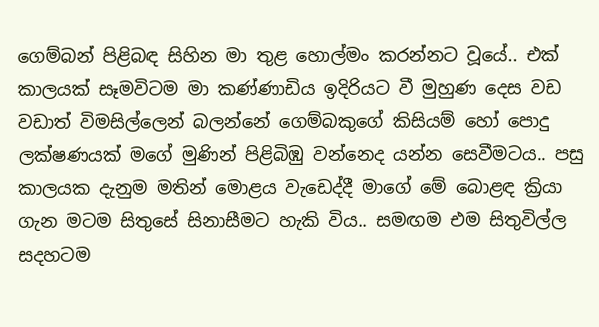ගෙම්බන් පිළිබඳ සිහින මා තුළ හොල්මං කරන්නට වූයේ.. එක් කාලයක් සෑමවිටම මා කණ්ණාඩිය ඉදිරියට වී මුහුණ දෙස වඩ වඩාත් විමසිල්ලෙන් බලන්නේ ගෙම්බකුගේ කිසියම් හෝ පොදු ලක්ෂණයක් මගේ මුණින් පිළිබිඹු වන්නෙද යන්න සෙවීමටය.. පසු කාලයක දැනුම මතින් මොළය වැඩෙද්දී මාගේ මේ බොළඳ ක්‍රියා ගැන මටම සිතුසේ සිනාසීමට හැකි විය.. සමඟම එම සිතුවිල්ල සදහටම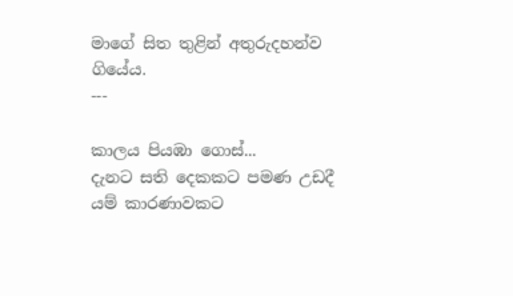මාගේ සිත තුළින් අතුරුදහන්ව ගියේය.
---

කාලය පියඹා ගොස්...
දැනට සති දෙකකට පමණ උඩදී යම් කාරණාවකට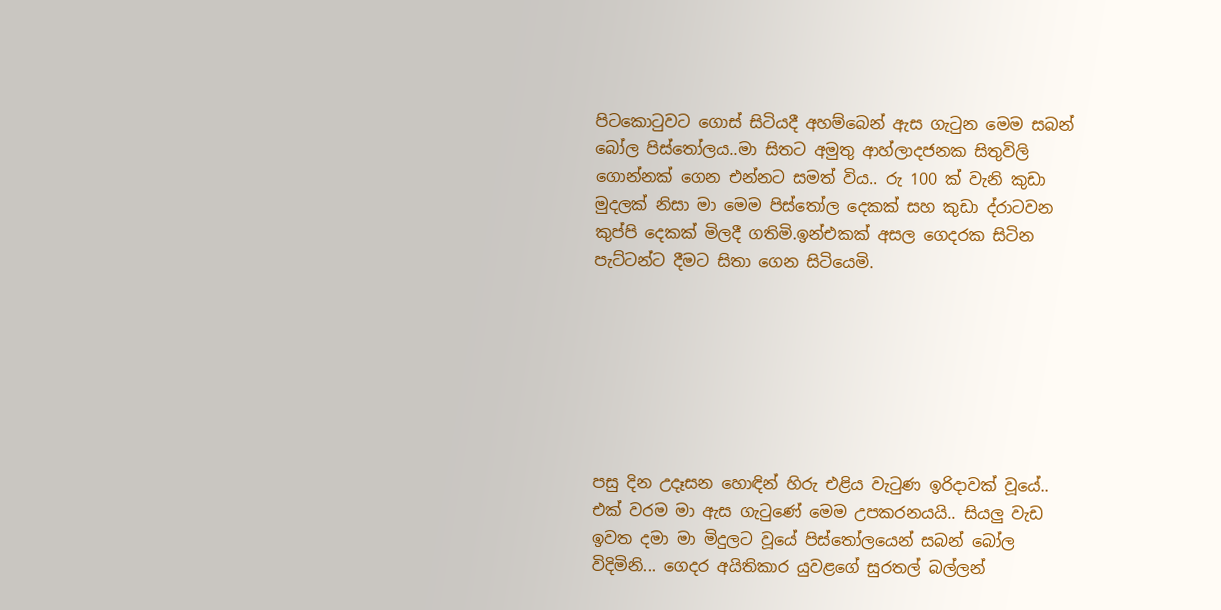පිටකොටුවට ගොස් සිටියදී අහම්බෙන් ඇස ගැටුන මෙම සබන් බෝල පිස්තෝලය..මා සිතට අමුතු ආහ්ලාදජනක සිතුවිලි ගොන්නක් ගෙන එන්නට සමත් විය.. රු 100 ක් වැනි කුඩා මුදලක් නිසා මා මෙම පිස්තෝල දෙකක් සහ කුඩා ද්රාටවන කුප්පි දෙකක් මිලදී ගතිමි.ඉන්එකක් අසල ගෙදරක සිටින පැට්ටන්ට දීමට සිතා ගෙන සිටියෙමි.







පසු දින උදෑසන හොඳින් හිරු එළිය වැටුණ ඉරිදාවක් වූයේ.. එක් වරම මා ඇස ගැටුණේ මෙම උපකරනයයි.. සියලු වැඩ ඉවත දමා මා මිදුලට වූයේ පිස්තෝලයෙන් සබන් බෝල විදිමිනි... ගෙදර අයිතිකාර යුවළගේ සුරතල් බල්ලන්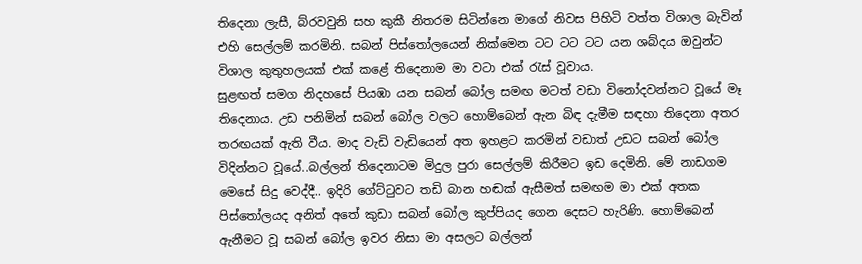තිදෙනා ලැසී, බ්රවවුනි සහ කුකී නිතරම සිටින්නෙ මාගේ නිවස පිහිටි වත්ත විශාල බැවින් එහි සෙල්ලම් කරමිනි. සබන් පිස්තෝලයෙන් නික්මෙන ටට ටට ටට යන ශබ්දය ඔවුන්ට විශාල කුතුහලයක් එක් කළේ තිදෙනාම මා වටා එක් රැස් වූවාය.
සුළඟත් සමග නිදහසේ පියඹා යන සබන් බෝල සමඟ මටත් වඩා විනෝදවන්නට වූයේ මෑ තිදෙනාය. උඩ පනිමින් සබන් බෝල වලට හොම්බෙන් ඇන බිඳ දැමීම සඳහා තිදෙනා අතර තරඟයක් ඇති වීය. මාද වැඩි වැඩියෙන් අත ඉහළට කරමින් වඩාත් උඩට සබන් බෝල විදින්නට වූයේ..බල්ලන් තිදෙනාටම මිදුල පුරා සෙල්ලම් කිරීමට ඉඩ දෙමිනි. මේ නාඩගම මෙසේ සිදු වෙද්දී.. ඉදිරි ගේට්ටුවට තඩි බාන හඬක් ඇසීමත් සමඟම මා එක් අතක පිස්තෝලයද අනිත් අතේ කුඩා සබන් බෝල කුප්පියද ගෙන දෙසට හැරිණි. හොම්බෙන් ඇනීමට වූ සබන් බෝල ඉවර නිසා මා අසලට බල්ලන්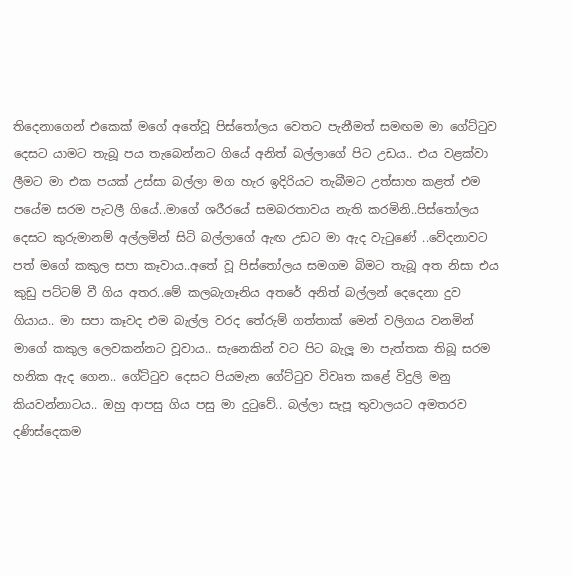තිදෙනාගෙන් එකෙක් මගේ අතේවූ පිස්තෝලය වෙතට පැනීමත් සමඟම මා ගේට්ටුව දෙසට යාමට තැබූ පය තැබෙන්නට ගියේ අනිත් බල්ලාගේ පිට උඩය.. එය වළක්වා ලීමට මා එක පයක් උස්සා බල්ලා මග හැර ඉදිරියට තැබීමට උත්සාහ කළත් එම පයේම සරම පැටලී ගියේ..මාගේ ශරීරයේ සමබරතාවය නැති කරමිනි..පිස්තෝලය දෙසට කුරුමානම් අල්ලමින් සිටි බල්ලාගේ ඇඟ උඩට මා ඇද වැටුණේ ..වේදනාවට පත් මගේ කකුල සපා කෑවාය..අතේ වූ පිස්තෝලය සමගම බිමට තැබූ අත නිසා එය කුඩු පට්ටම් වී ගිය අතර..මේ කලබැගෑනිය අතරේ අනිත් බල්ලන් දෙදෙනා දුව ගියාය.. මා සපා කෑවද එම බැල්ල වරද තේරුම් ගත්තාක් මෙන් වලිගය වනමින් මාගේ කකුල ලෙවකන්නට වූවාය.. සැනෙකින් වට පිට බැලූ මා පැත්තක තිබූ සරම හනික ඇද ගෙන.. ගේට්ටුව දෙසට පියමැන ගේට්ටුව විවෘත කළේ විදුලි මනු කියවන්නාටය.. ඔහු ආපසු ගිය පසු මා දුටුවේ.. බල්ලා සැපූ තුවාලයට අමතරව දණිස්දෙකම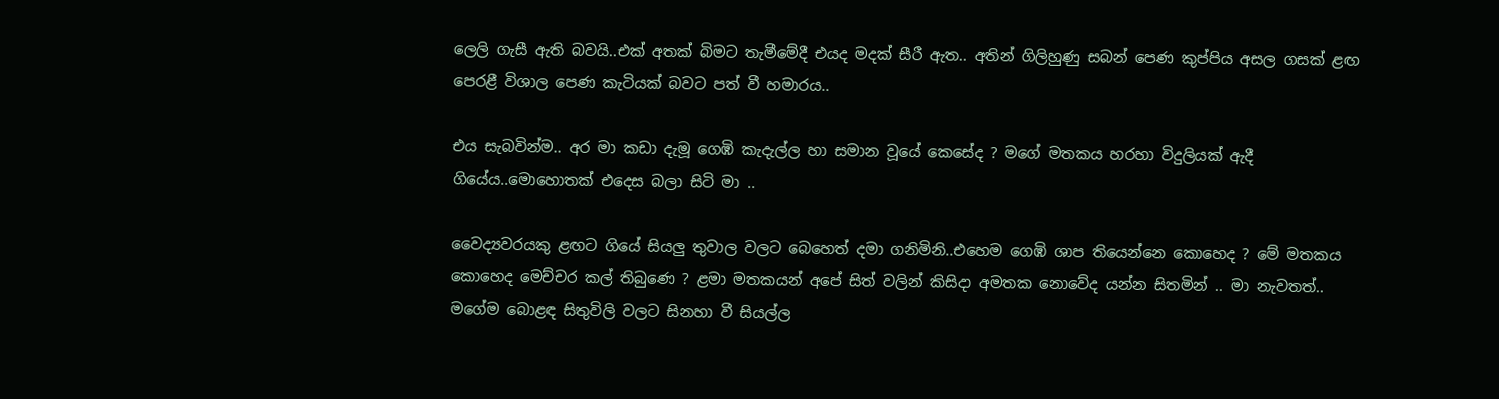ලෙලි ගැසී ඇති බවයි..එක් අතක් බිමට තැමීමේදී එයද මදක් සීරී ඇත.. අතින් ගිලිහුණු සබන් පෙණ කුප්පිය අසල ගසක් ළඟ පෙරළී විශාල පෙණ කැටියක් බවට පත් වී හමාරය..

එය සැබවින්ම.. අර මා කඩා දැමූ ගෙඹි කැදැල්ල හා සමාන වූයේ කෙසේද ? මගේ මතකය හරහා විදුලියක් ඇදී ගියේය..මොහොතක් එදෙස බලා සිටි මා ..

වෛද්‍යවරයකු ළඟට ගියේ සියලු තුවාල වලට බෙහෙත් දමා ගනිමිනි..එහෙම ගෙඹි ශාප තියෙන්නෙ කොහෙද ? මේ මතකය කොහෙද මෙච්චර කල් තිබුණෙ ? ළමා මතකයන් අපේ සිත් වලින් කිසිදා අමතක නොවේද යන්න සිතමින් .. මා නැවතත්.. මගේම බොළඳ සිතුවිලි වලට සිනහා වී සියල්ල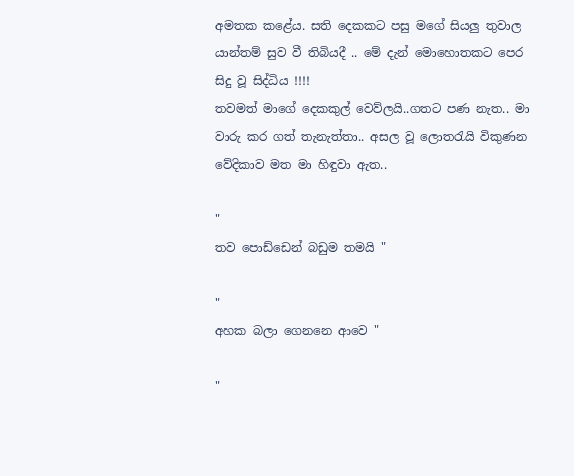අමතක කළේය. සති දෙකකට පසු මගේ සියලු තුවාල යාන්තම් සුව වී තිබියදී .. මේ දැන් මොහොතකට පෙර සිදු වූ සිද්ධිය !!!!
තවමත් මාගේ දෙකකුල් වෙව්ලයි..ගතට පණ නැත.. මා වාරු කර ගත් තැනැත්තා.. අසල වූ ලොතරැයි විකුණන වේදිකාව මත මා හිඳුවා ඇත..

"
තව පොඩ්ඩෙන් බඩුම තමයි "

"
අහක බලා ගෙනනෙ ආවෙ "

"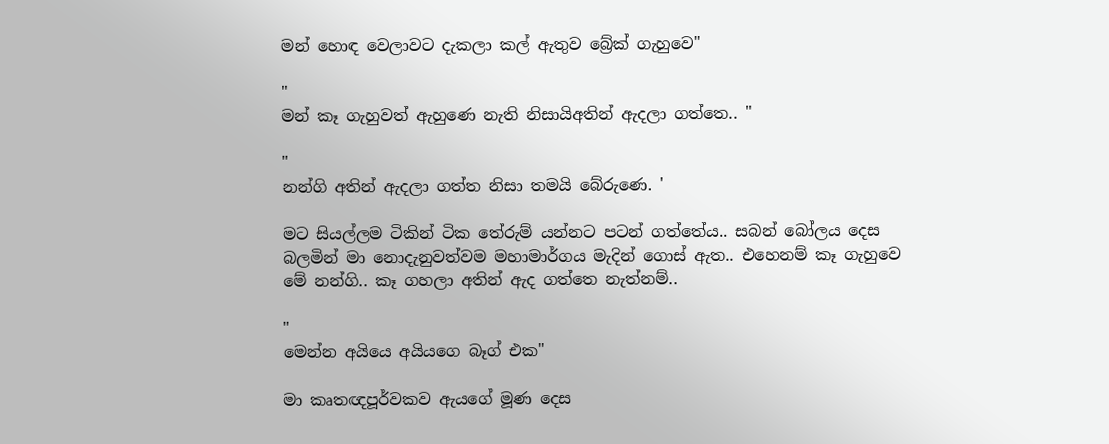මන් හොඳ වෙලාවට දැකලා කල් ඇතුව බ්‍රේක් ගැහුවෙ"

"
මන් කෑ ගැහුවත් ඇහුණෙ නැති නිසායිඅතින් ඇදලා ගත්තෙ.. "

"
නන්ගි අතින් ඇදලා ගත්ත නිසා තමයි බේරුණෙ. '

මට සියල්ලම ටිකින් ටික තේරුම් යන්නට පටන් ගත්තේය.. සබන් බෝලය දෙස බලමින් මා නොදැනුවත්වම මහාමාර්ගය මැදින් ගොස් ඇත.. එහෙනම් කෑ ගැහුවෙ මේ නන්ගි.. කෑ ගහලා අතින් ඇද ගත්තෙ නැත්නම්..

"
මෙන්න අයියෙ අයියගෙ බෑග් එක"

මා කෘතඥපූර්වකව ඇයගේ මූණ දෙස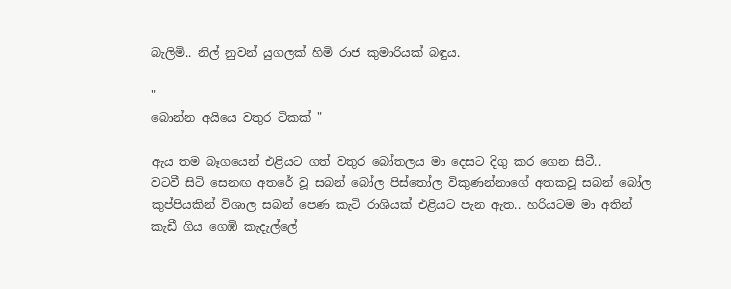බැලිමි.. නිල් නුවන් යුගලක් හිමි රාජ කුමාරියක් බඳුය.

"
බොන්න අයියෙ වතුර ටිකක් "

ඇය තම බෑගයෙන් එළියට ගත් වතුර බෝතලය මා දෙසට දිගු කර ගෙන සිටී..
වටවී සිටි සෙනඟ අතරේ වූ සබන් බෝල පිස්තෝල විකුණන්නාගේ අතකවූ සබන් බෝල කුප්පියකින් විශාල සබන් පෙණ කැටි රාශියක් එළියට පැන ඇත.. හරියටම මා අතින් කැඩී ගිය ගෙඹි කැදැල්ලේ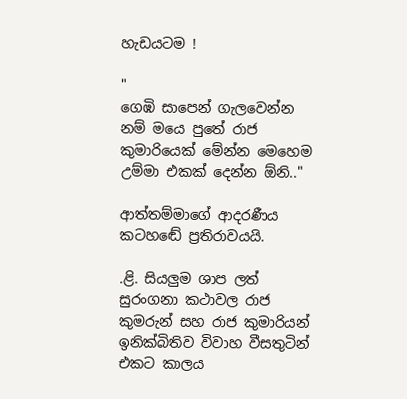හැඩයටම !

"
ගෙඹි සාපෙන් ගැලවෙන්න නම් මයෙ පුතේ රාජ කුමාරියෙක් මේන්න මෙහෙම උම්මා එකක් දෙන්න ඕනි.."

ආත්තම්මාගේ ආදරණීය කටහඬේ ප්‍රතිරාවයයි.

.ළි. සියලුම ශාප ලත් සුරංගනා කථාවල රාජ කුමරුන් සහ රාජ කුමාරියන් ඉනික්බිතිව විවාහ වීසතුටින් එකට කාලය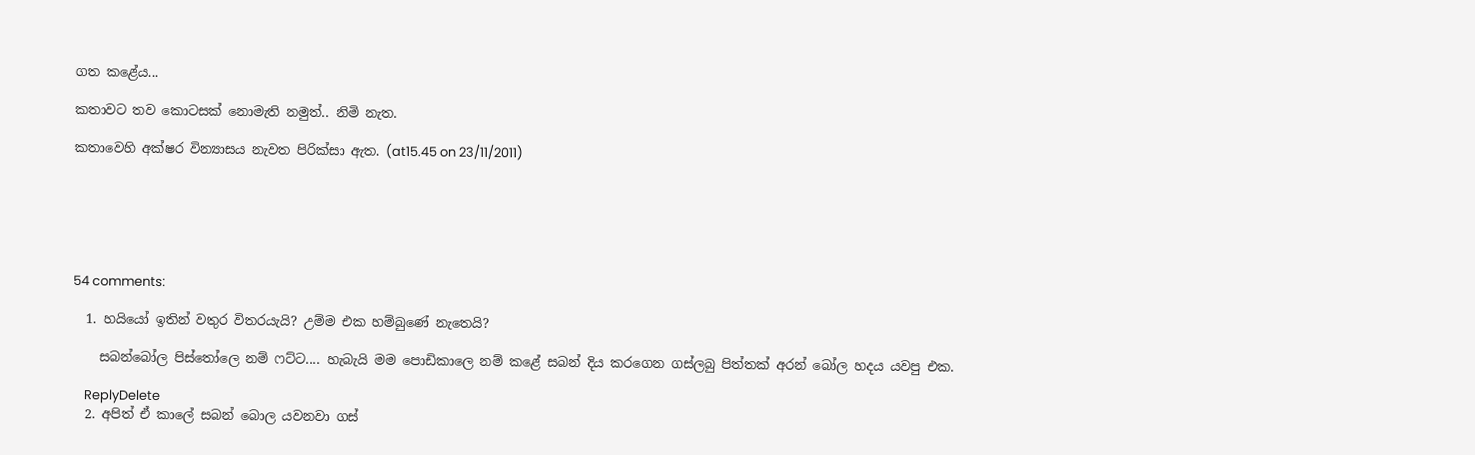ගත කළේය...

කතාවට තව කොටසක් නොමැති නමුත්.. නිමි නැත.

කතාවෙහි අක්ෂර වින්‍යාසය නැවත පිරික්සා ඇත. (at15.45 on 23/11/2011)






54 comments:

  1. හයියෝ ඉතින් වතුර විතරයැයි? උම්ම එක හම්බුණේ නැතෙයි?

    සබන්බෝල පිස්තෝලෙ නම් ෆට්ට.... හැබැයි මම පොඩිකාලෙ නම් කළේ සබන් දිය කරගෙන ගස්ලබු පිත්තක් අරන් බෝල හදය යවපු එක.

    ReplyDelete
  2. අපිත් ඒ කාලේ සබන් බොල යවනවා ගස්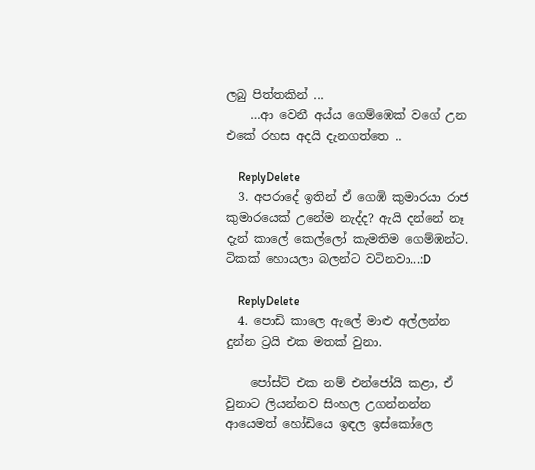ලබු පිත්තකින් ...
    …ආ වෙනී අය්ය ගෙම්ඹෙක් වගේ උන එකේ රහස අදයි දැනගත්තෙ ..

    ReplyDelete
  3. අපරාදේ ඉතින් ඒ ගෙඹි කුමාරයා රාජ කුමාරයෙක් උනේම නැද්ද? ඇයි දන්නේ නෑ දැන් කාලේ කෙල්ලෝ කැමතිම ගෙම්ඹන්ට. ටිකක් හොයලා බලන්ට වටිනවා...:D

    ReplyDelete
  4. පොඩි කාලෙ ඇලේ මාළු අල්ලන්න දුන්න ට්‍රයි එක මතක් වුනා.

    පෝස්ට් එක නම් එන්ජෝයි කළා, ඒ වුනාට ලියන්නව සිංහල උගන්නන්න ආයෙමත් හෝඩියෙ ඉඳල ඉස්කෝලෙ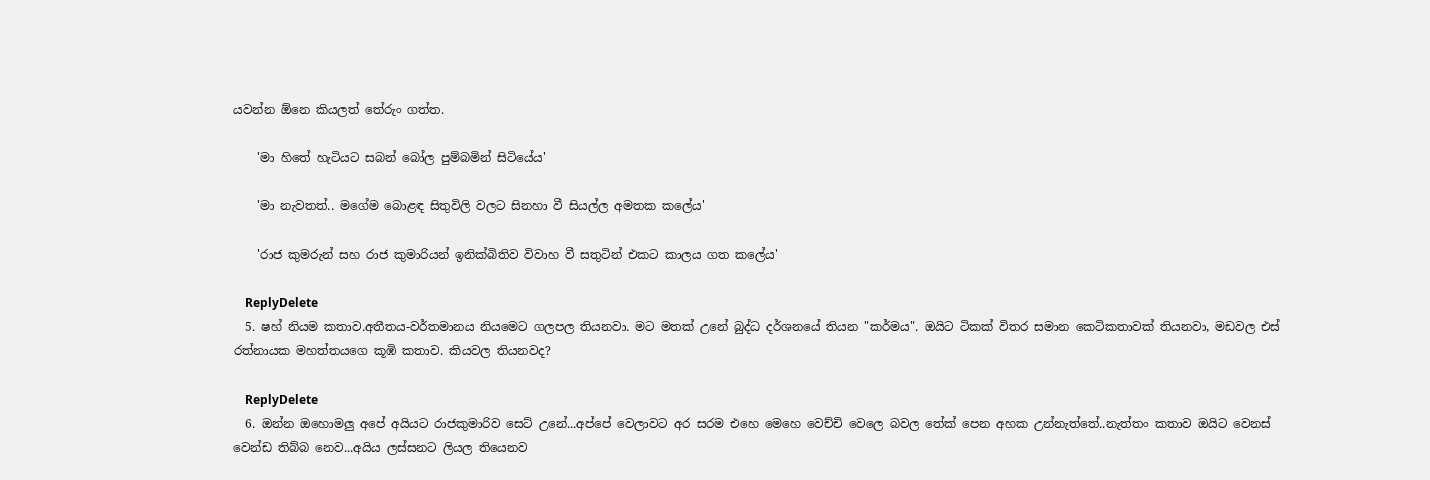යවන්න ඕනෙ කියලත් තේරුං ගත්ත.

    'මා හිතේ හැටියට සබන් බෝල පුම්බමින් සිටියේය'

    'මා නැවතත්.. මගේම බොළඳ සිතුවිලි වලට සිනහා වී සියල්ල අමතක කලේය'

    'රාජ කුමරුන් සහ රාජ කුමාරියන් ඉනික්බිතිව විවාහ වී සතුටින් එකට කාලය ගත කලේය'

    ReplyDelete
  5. ෂහ් නියම කතාව.අතීතය-වර්තමානය නියමෙට ගලපල තියනවා. මට මතක් උනේ බුද්ධ දර්ශනයේ තියන "කර්මය". ඔයිට ටිකක් විතර සමාන කෙටිකතාවක් තියනවා, මඩවල එස් රත්නායක මහත්තයගෙ කූඹි කතාව. කියවල තියනවද?

    ReplyDelete
  6. ඔන්න ඔහොමලු අපේ අයියට රාජකුමාරිව සෙට් උනේ...අප්පේ වෙලාවට අර සරම එහෙ මෙහෙ වෙච්චි වෙලෙ බවල තේක් පෙන අහක උන්නැත්තේ..නැත්තං කතාව ඔයිට වෙනස් වෙන්ඩ තිබ්බ නෙව...අයිය ලස්සනට ලියල තියෙනව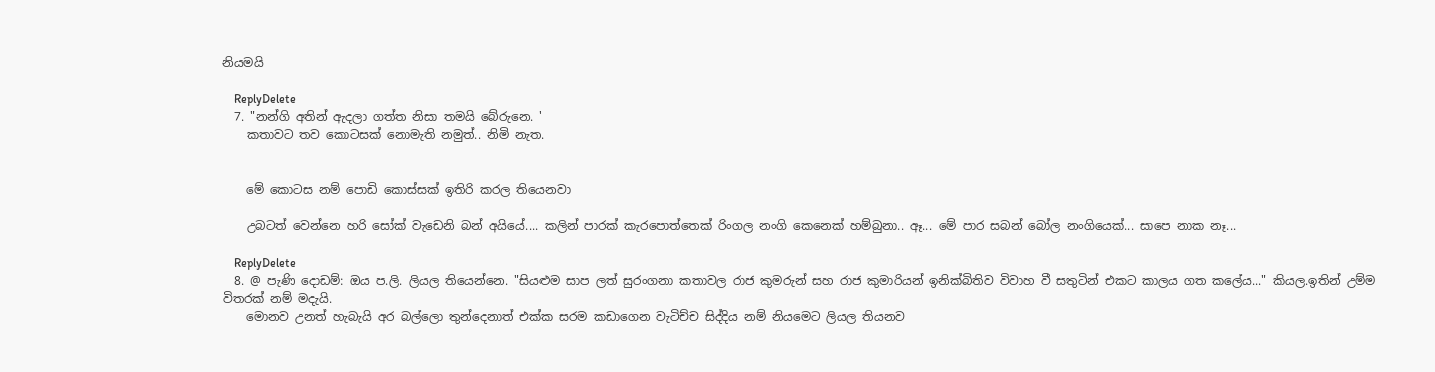නියමයි

    ReplyDelete
  7. "නන්ගි අතින් ඇදලා ගත්ත නිසා තමයි බේරුනෙ. '
    කතාවට තව කොටසක් නොමැති නමුත්.. නිමි නැත.


    මේ කොටස නම් පොඩි කොස්සක් ඉතිරි කරල තියෙනවා

    උබටත් වෙන්නෙ හරි සෝක් වැඩෙනි බන් අයියේ.... කලින් පාරක් කැරපොත්තෙක් රිංගල නංගි කෙනෙක් හම්බුනා.. ඈ... මේ පාර සබන් බෝල නංගියෙක්... සාපෙ නාක නෑ...

    ReplyDelete
  8. @ පැණි දොඩම්: ඔය ප.ලි. ලියල තියෙන්නෙ. "සියළුම සාප ලත් සුරංගනා කතාවල රාජ කුමරුන් සහ රාජ කුමාරියන් ඉනික්බිතිව විවාහ වී සතුටින් එකට කාලය ගත කලේය..." කියල.ඉතින් උම්ම විතරක් නම් මදැයි.
    මොනව උනත් හැබැයි අර බල්ලො තුන්දෙනාත් එක්ක සරම කඩාගෙන වැටිච්ච සිද්දිය නම් නියමෙට ලියල තියනව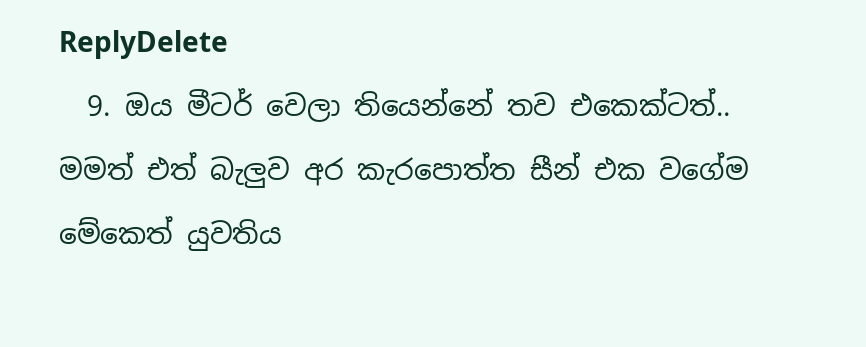ReplyDelete
  9. ඔය මීටර් වෙලා තියෙන්නේ තව එකෙක්ටත්.. මමත් එත් බැලුව අර කැරපොත්ත සීන් එක වගේම මේකෙත් යුවතිය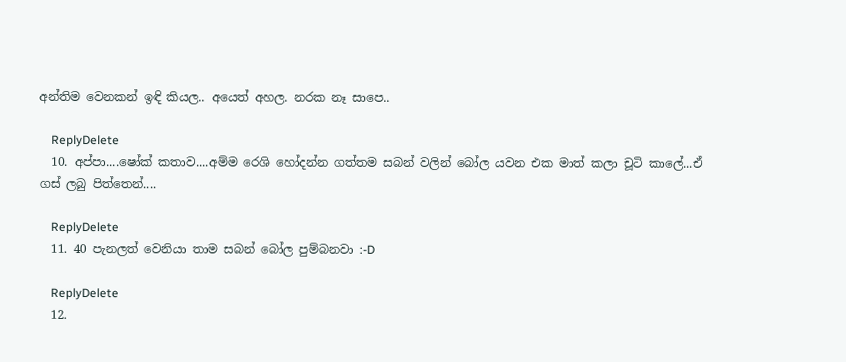අන්තිම වෙනකන් ඉඳි කියල.. අයෙත් අහල. නරක නෑ සාපෙ..

    ReplyDelete
  10. අප්පා....ෂෝක් කතාව....අම්ම රෙශි හෝදන්න ගත්තම සබන් වලින් බෝල යවන එක මාත් කලා චූටි කාලේ...ඒ ගස් ලබු පිත්තෙන්....

    ReplyDelete
  11. 40 පැනලත් වෙනියා තාම සබන් බෝල පුම්බනවා :-D

    ReplyDelete
  12.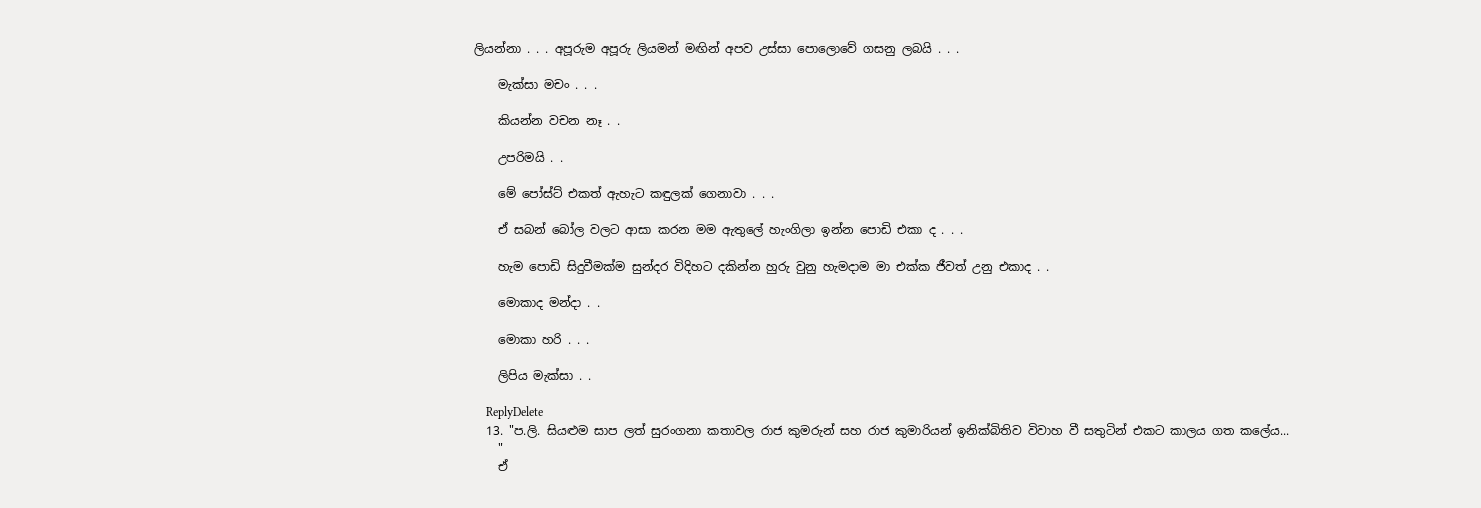ලියන්නා . . . අපූරුම අපූරු ලියමන් මඟින් අපව උස්සා පොලොවේ ගසනු ලබයි . . .

    මැක්සා මචං . . .

    කියන්න වචන නෑ . .

    උපරිමයි . .

    මේ පෝස්ට් එකත් ඇහැට කඳුලක් ගෙනාවා . . .

    ඒ සබන් බෝල වලට ආසා කරන මම ඇතුලේ හැංගිලා ඉන්න පොඩි එකා ද . . .

    හැම පොඩි සිදුවීමක්ම සුන්දර විදිහට දකින්න හුරු වුනු හැමදාම මා එක්ක ජීවත් උනු එකාද . .

    මොකාද මන්දා . .

    මොකා හරි . . .

    ලිපිය මැක්සා . .

    ReplyDelete
  13. "ප.ලි. සියළුම සාප ලත් සුරංගනා කතාවල රාජ කුමරුන් සහ රාජ කුමාරියන් ඉනික්බිතිව විවාහ වී සතුටින් එකට කාලය ගත කලේය...
    "
    ඒ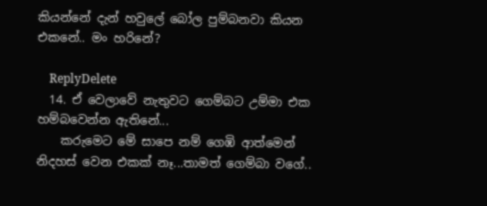කියන්නේ දැන් හවුලේ බෝල පුම්බනවා කියන එකනේ.. මං හරිනේ?

    ReplyDelete
  14. ඒ වෙලාවේ නැතුවට ගෙම්බට උම්මා එක හම්බවෙන්න ඇතිනේ...
    කරුමෙට මේ සාපෙ නම් ගෙඹි ආත්මෙන් නිදහස් වෙන එකක් නෑ...තාමත් ගෙම්බා වගේ..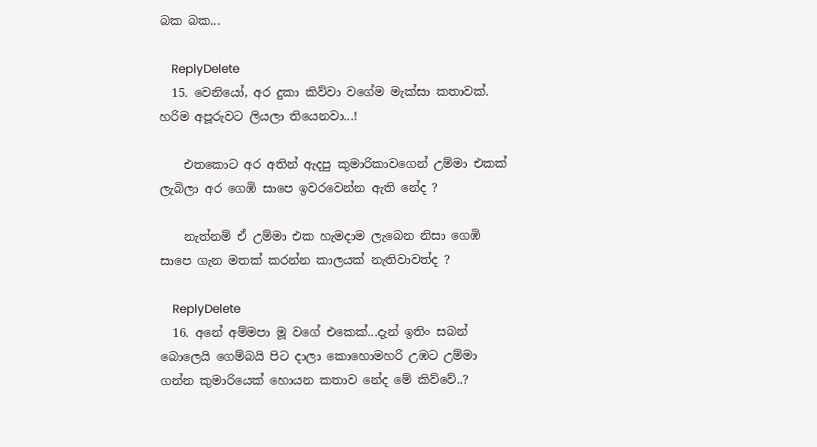බක බක...

    ReplyDelete
  15. වෙනියෝ, අර දුකා කිව්වා වගේම මැක්සා කතාවක්. හරිම අපූරුවට ලියලා තියෙනවා...!

    එතකොට අර අතින් ඇදපු කුමාරිකාවගෙන් උම්මා එකක් ලැබිලා අර ගෙඹි සාපෙ ඉවරවෙන්න ඇති නේද ?

    නැත්නම් ඒ උම්මා එක හැමදාම ලැබෙන නිසා ගෙඹි සාපෙ ගැන මතක් කරන්න කාලයක් නැතිවාවත්ද ?

    ReplyDelete
  16. අනේ අම්මපා මූ වගේ එකෙක්...දැන් ඉතිං සබන් බොලෙයි ගෙම්බයි පිට දාලා කොහොමහරි උඹට උම්මා ගන්න කුමාරියෙක් හොයන කතාව නේද මේ කිව්වේ..?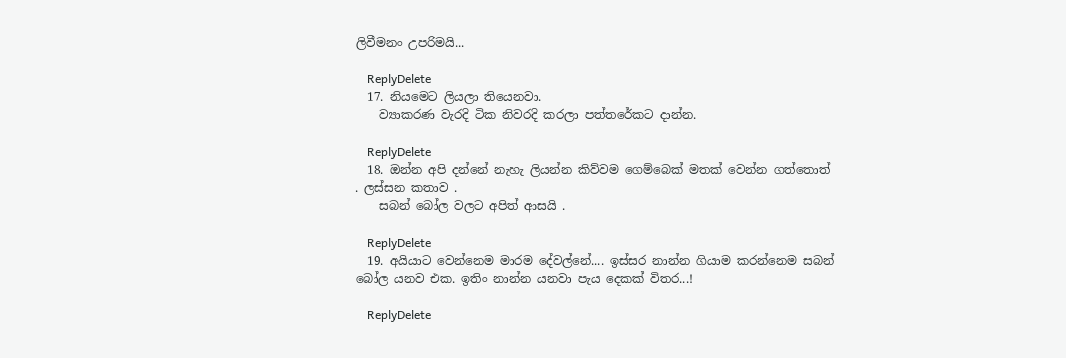ලිවීමනං උපරිමයි...

    ReplyDelete
  17. නියමෙට ලියලා තියෙනවා.
    ව්‍යාකරණ වැරදි ටික නිවරදි කරලා පත්තරේකට දාන්න.

    ReplyDelete
  18. ඔන්න අපි දන්නේ නැහැ ලියන්න කිව්වම ගෙම්බෙක් මතක් වෙන්න ගත්තොත් . ලස්සන කතාව .
    සබන් බෝල වලට අපිත් ආසයි .

    ReplyDelete
  19. අයියාට වෙන්නෙම මාරම දේවල්නේ.... ඉස්සර නාන්න ගියාම කරන්නෙම සබන් බෝල යනව එක. ඉතිං නාන්න යනවා පැය දෙකක් විතර...!

    ReplyDelete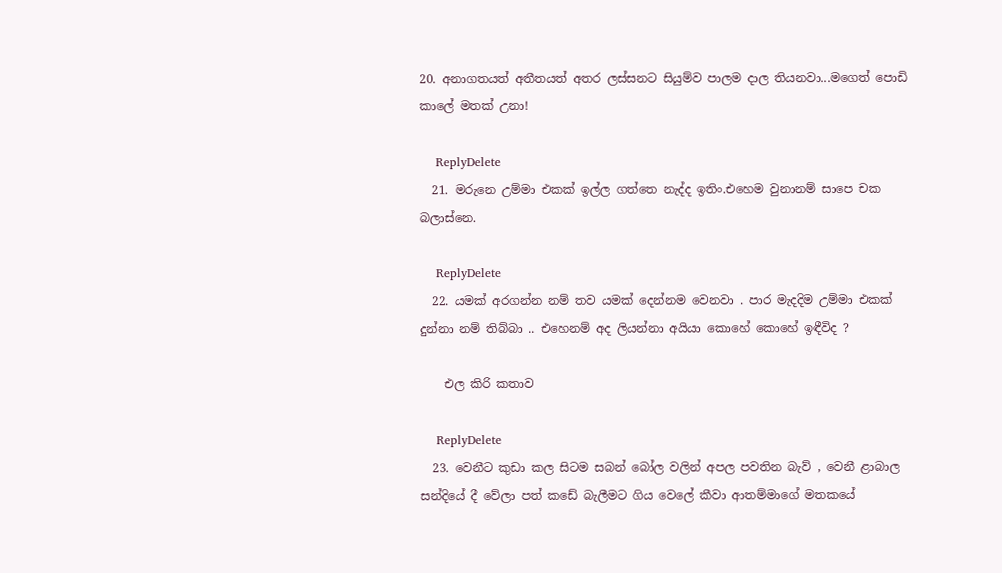20. අනාගතයත් අතීතයත් අතර ලස්සනට සියුම්ව පාලම දාල තියනවා...මගෙත් පොඩි කාලේ මතක් උනා!

    ReplyDelete
  21. මරුනෙ උම්මා එකක් ඉල්ල ගත්තෙ නැද්ද ඉතිං.එහෙම වුනානම් සාපෙ චක බලාස්නෙ.

    ReplyDelete
  22. යමක් අරගන්න නම් තව යමක් දෙන්නම වෙනවා . පාර මැදදිම උම්මා එකක් දුන්නා නම් තිබ්බා .. එහෙනම් අද ලියන්නා අයියා කොහේ කොහේ ඉඳීවිද ?

    එල කිරි කතාව

    ReplyDelete
  23. වෙනීට කුඩා කල සිටම සබන් බෝල වලින් අපල පවතින බැව් , වෙනී ළාබාල සන්දියේ දී වේලා පත් කඩේ බැලීමට ගිය වෙලේ කීවා ආතම්මාගේ මතකයේ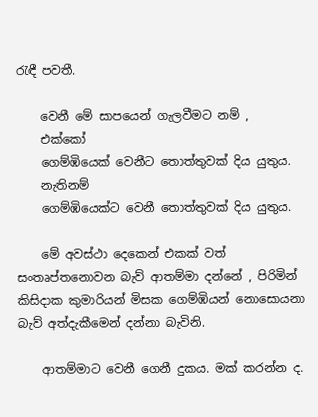රැඳී පවතී.

    වෙනී මේ සාපයෙන් ගැලවීමට නම් ,
    එක්කෝ
    ගෙම්ඹියෙක් වෙනීට තොත්තුවක් දිය යුතුය.
    නැතිනම්
    ගෙම්ඹියෙක්ට වෙනී තොත්තුවක් දිය යුතුය.

    මේ අවස්ථා දෙකෙන් එකක් වත් සංතෘප්තනොවන බැව් ආතම්මා දන්නේ , පිරිමින් කිසිදාක කුමාරියන් මිසක ගෙම්ඹියන් නොසොයනා බැව් අත්දැකීමෙන් දන්නා බැවිනි.

    ආතම්මාට වෙනී ගෙනී දුකය. මක් කරන්න ද.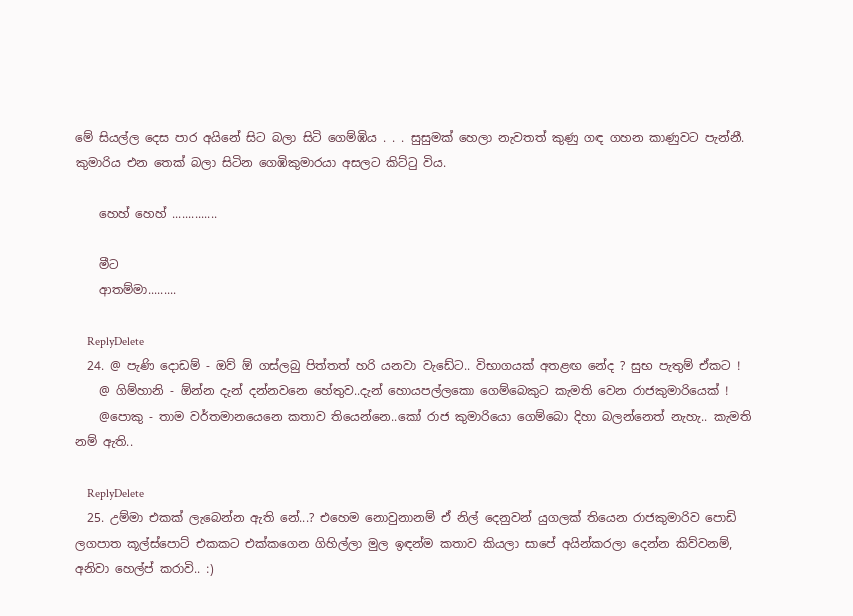මේ සියල්ල දෙස පාර අයිනේ සිට බලා සිටි ගෙම්ඹිය . . . සුසුමක් හෙලා නැවතත් කුණු ගඳ ගහන කාණුවට පැන්නී. කුමාරිය එන තෙක් බලා සිටින ගෙඹිකුමාරයා අසලට කිට්ටු විය.

    හෙහ් හෙහ් ..............

    මීට
    ආතම්මා.........

    ReplyDelete
  24. @ පැණි දොඩම් - ඔව් ඕ ගස්ලබු පිත්තත් හරි යනවා වැඩේට.. විභාගයක් අතළඟ නේද ? සුභ පැතුම් ඒකට !
    @ ගිම්හානි - ඕන්න දැන් දන්නවනෙ හේතුව..දැන් හොයපල්ලකො ගෙම්බෙකුට කැමති වෙන රාජකුමාරියෙක් !
    @පොකු - තාම වර්තමානයෙනෙ කතාව තියෙන්නෙ..කෝ රාජ කුමාරියො ගෙම්බො දිහා බලන්නෙත් නැහැ.. කැමති නම් ඇති..

    ReplyDelete
  25. උම්මා එකක් ලැබෙන්න ඇති නේ...? එහෙම නොවුනානම් ඒ නිල් දෙනුවන් යුගලක් තියෙන රාජකුමාරිව පොඩි ලගපාත කූල්ස්පොට් එකකට එක්කගෙන ගිහිල්ලා මුල ඉඳන්ම කතාව කියලා සාපේ අයින්කරලා දෙන්න කිව්වනම්, අනිවා හෙල්ප් කරාවි.. :)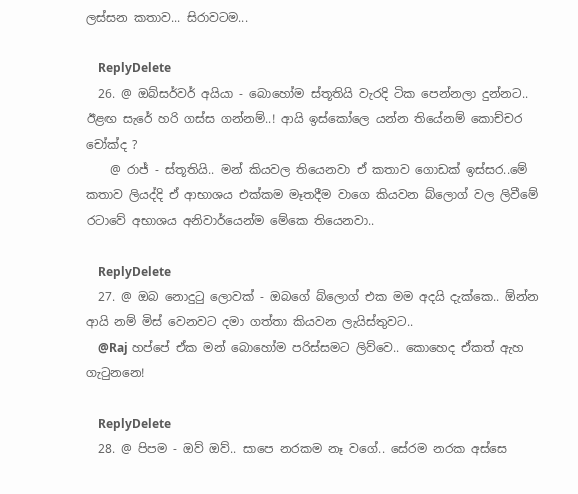ලස්සන කතාව... සිරාවටම...

    ReplyDelete
  26. @ ඔබ්සර්වර් අයියා - බොහෝම ස්තූතියි වැරදි ටික පෙන්නලා දුන්නට.. ඊළඟ සැරේ හරි ගස්ස ගන්නම්..! ආයි ඉස්කෝලෙ යන්න තියේනම් කොච්චර චෝක්ද ?
    @ රාජ් - ස්තූතියි.. මන් කියවල තියෙනවා ඒ කතාව ගොඩක් ඉස්සර..මේ කතාව ලියද්දි ඒ ආභාශය එක්කම මෑතදීම වාගෙ කියවන බ්ලොග් වල ලිවීමේ රටාවේ අභාශය අනිවාර්යෙන්ම මේකෙ තියෙනවා..

    ReplyDelete
  27. @ ඔබ නොදුටු ලොවක් - ඔබගේ බ්ලොග් එක මම අදයි දැක්කෙ.. ඕන්න ආයි නම් මිස් වෙනවට දමා ගත්තා කියවන ලැයිස්තුවට..
    @Raj හප්පේ ඒක මන් බොහෝම පරිස්සමට ලිව්වෙ.. කොහෙද ඒකත් ඇහ ගැටුනනෙ!

    ReplyDelete
  28. @ පිපම - ඔව් ඔව්.. සාපෙ නරකම නෑ වගේ.. සේරම නරක අස්සෙ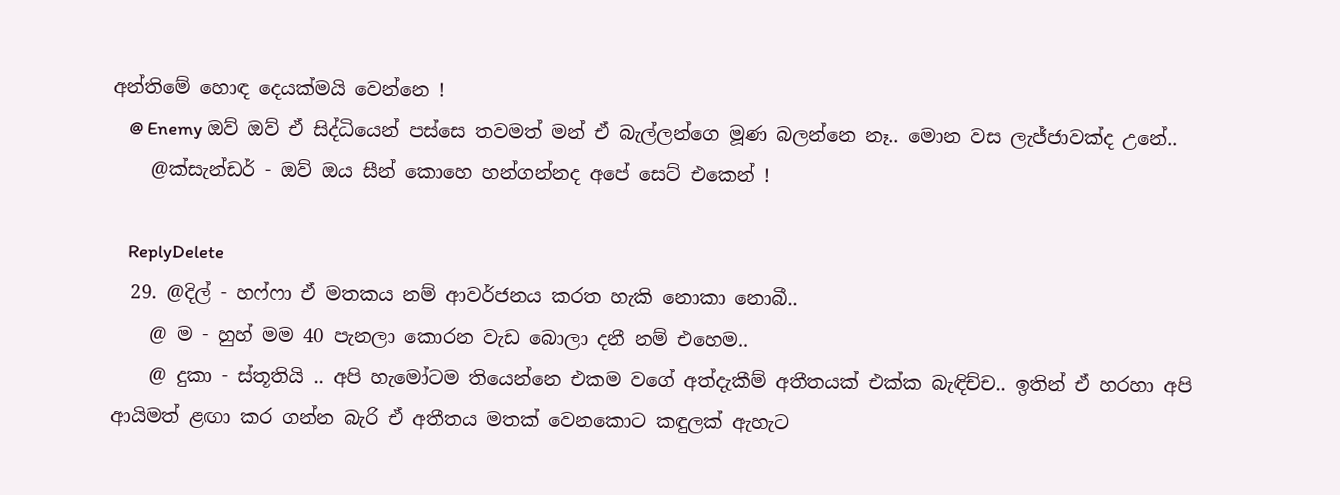අන්තිමේ හොඳ දෙයක්මයි වෙන්නෙ !
    @ Enemy ඔව් ඔව් ඒ සිද්ධියෙන් පස්සෙ තවමත් මන් ඒ බැල්ලන්ගෙ මූණ බලන්නෙ නෑ.. මොන වස ලැජ්ජාවක්ද උනේ..
    @ක්සැන්ඩර් - ඔව් ඔය සීන් කොහෙ හන්ගන්නද අපේ සෙට් එකෙන් !

    ReplyDelete
  29. @දිල් - හෆ්ෆා ඒ මතකය නම් ආවර්ජනය කරත හැකි නොකා නොබී..
    @ ම - හුහ් මම 40 පැනලා කොරන වැඩ බොලා දනී නම් එහෙම..
    @ දුකා - ස්තූතියි .. අපි හැමෝටම තියෙන්නෙ එකම වගේ අත්දැකීම් අතීතයක් එක්ක බැඳිච්ච.. ඉතින් ඒ හරහා අපි ආයිමත් ළඟා කර ගන්න බැරි ඒ අතීතය මතක් වෙනකොට කඳුලක් ඇහැට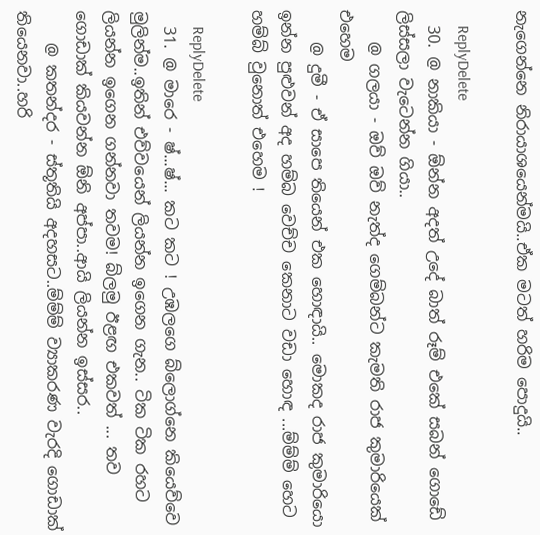නැගෙන්නෙ නිරායාශයෙන්මයි..ඒක මටත් හරිම පොදුයි..

    ReplyDelete
  30. @ නාකියා - ඕන්න අදත් උදේ බාත් රූම් එකේ සබන් ගොඩේ ලිස්සලා වැටෙන්න ගියා..
    @ ගලයා - ඔව් ඔව් නැත්ද ගෙම්බන්ට කැමති රාජ කුමාරියෙක් එහෙම
    @ දුමී - ඒ සාපෙ තියෙන් එක හොඳායි.. මොකද රාජ කුමාරියො ඉන්න පුළුවන් අද හම්බ වෙච්ච කෙනාට වඩා හොඳ ...ම්ම්ම් හෙට හම්බ් වුනොත් එහෙම !

    ReplyDelete
  31. @ මාරෙ - ෂ්...ෂ්... කට කට ! උඹලගෙ බ්ලොග්නෙ කියෙව්වෙ මුලින්ම..ඉතින් එව්වයෙන් ලියන්න ඉගෙන ගැන.. ටික ටික රහට ලියන්න ඉගෙන ගන්නවා තවම! බ්ලමු ඊළඟ එකවත් ... තව ගොඩාක් කියවන්න ඕනි අප්පා..ආයි ලියන්න ඉස්සර..
    @ කතන්දර - ස්තූතියි අදහසට..ම්ම්ම් ව්‍යාකරණ වැරදි ගොඩාක් තියෙනවා..හරි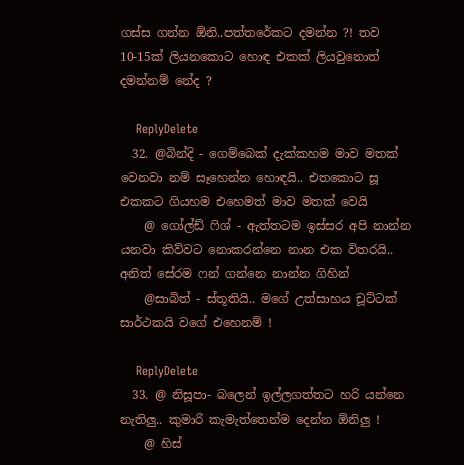ගස්ස ගන්න ඕනි..පත්තරේකට දමන්න ?! තව 10-15ක් ලියනකොට හොඳ එකක් ලියවුනොත් දමන්නම් නේද ?

    ReplyDelete
  32. @බින්දි - ගෙම්බෙක් දැක්කහම මාව මතක් වෙනවා නම් සෑහෙන්න හොඳයි.. එතකොට සූ එකකට ගියහම එහෙමත් මාව මතක් වෙයි
    @ ගෝල්ඩ් ෆිශ් - ඇත්තටම ඉස්සර අපි නාන්න යනවා කිව්වට නොකරන්නෙ නාන එක විතරයි.. අනිත් සේරම ෆන් ගන්නෙ නාන්න ගිහින්
    @සාබිත් - ස්තූතියි.. මගේ උත්සාහය චූට්ටක් සාර්ථකයි වගේ එහෙනම් !

    ReplyDelete
  33. @ නිසූපා- බලෙන් ඉල්ලගත්තට හරි යන්නෙ නැතිලු.. කුමාරි කැමැත්තෙන්ම දෙන්න ඕනිලු !
    @ හිස්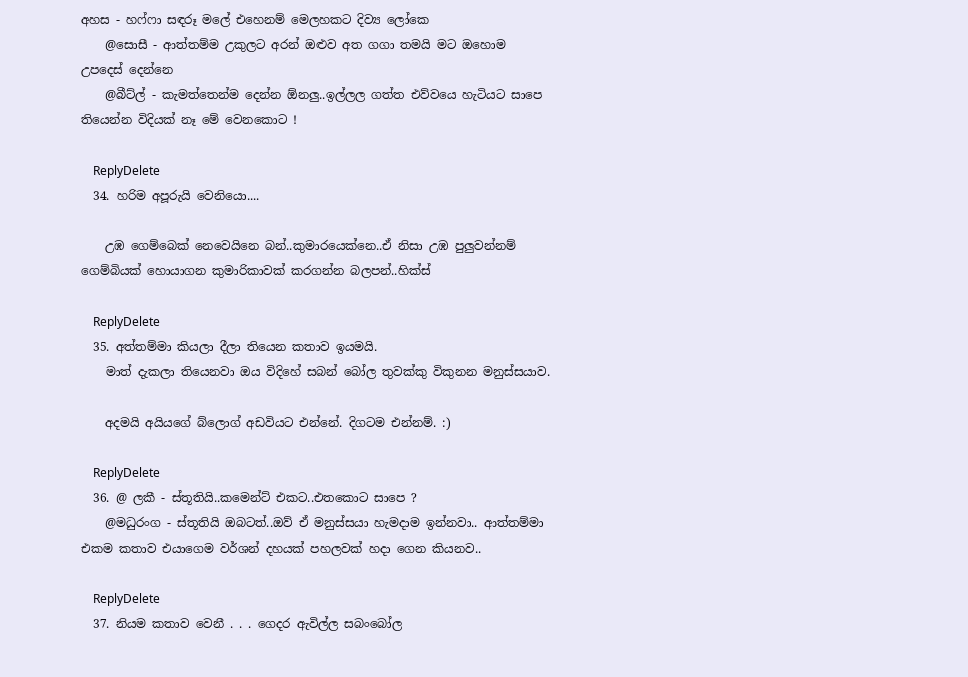අහස - හෆ්ෆා සඳරූ මලේ එහෙනම් මෙලහකට දිව්‍ය ලෝකෙ
    @සොසී - ආත්තම්ම උකුලට අරන් ඔළුව අත ගගා තමයි මට ඔහොම උපදෙස් දෙන්නෙ
    @බීට්ල් - කැමත්තෙන්ම දෙන්න ඕනලු..ඉල්ලල ගත්ත එව්වයෙ හැටියට සාපෙ තියෙන්න විදියක් නෑ මේ වෙනකොට !

    ReplyDelete
  34. හරිම අපූරුයි වෙනියො....

    උඹ ගෙම්බෙක් නෙවෙයිනෙ බන්..කුමාරයෙක්නෙ..ඒ නිසා උඹ පුලුවන්නම් ගෙම්බියක් හොයාගන කුමාරිකාවක් කරගන්න බලපන්..හික්ස්

    ReplyDelete
  35. අත්තම්මා කියලා දීලා තියෙන කතාව ඉයමයි.
    මාත් දැකලා තියෙනවා ඔය විදිහේ සබන් බෝල තුවක්කු විකුනන මනුස්සයාව.

    අදමයි අයියගේ බ්ලොග් අඩවියට එන්නේ. දිගටම එන්නම්. :)

    ReplyDelete
  36. @ ලකී - ස්තූතියි..කමෙන්ට් එකට..එතකොට සාපෙ ?
    @මධුරංග - ස්තූතියි ඔබටත්..ඔව් ඒ මනුස්සයා හැමදාම ඉන්නවා.. ආත්තම්මා එකම කතාව එයාගෙම වර්ශන් දහයක් පහලවක් හදා ගෙන කියනව..

    ReplyDelete
  37. නියම කතාව වෙනී . . . ගෙදර ඇවිල්ල සබංබෝල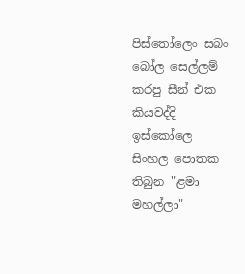පිස්තෝලෙං සබං බෝල සෙල්ලම් කරපු සීන් එක කියවද්දි ඉස්කෝලෙ සිංහල පොතක තිබුන "ළමා මහල්ලා"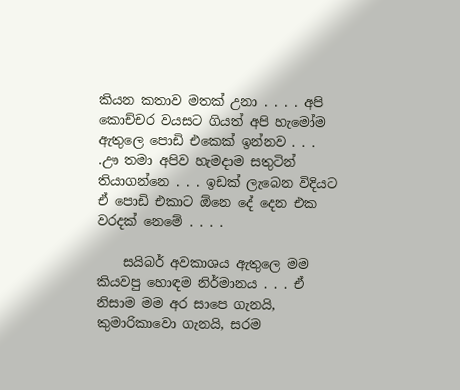කියන කතාව මතක් උනා . . . . අපි කොච්චර වයසට ගියත් අපි හැමෝම ඇතුලෙ පොඩි එකෙක් ඉන්නව . . . .ඌ තමා අපිව හැමදාම සතුටින් තියාගන්නෙ . . . ඉඩක් ලැබෙන විදියට ඒ පොඩි එකාට ඕනෙ දේ දෙන එක වරදක් නෙමේ . . . .

    සයිබර් අවකාශය ඇතුලෙ මම කියවපු හොඳම නිර්මානය . . . ඒ නිසාම මම අර සාපෙ ගැනයි, කුමාරිකාවො ගැනයි, සරම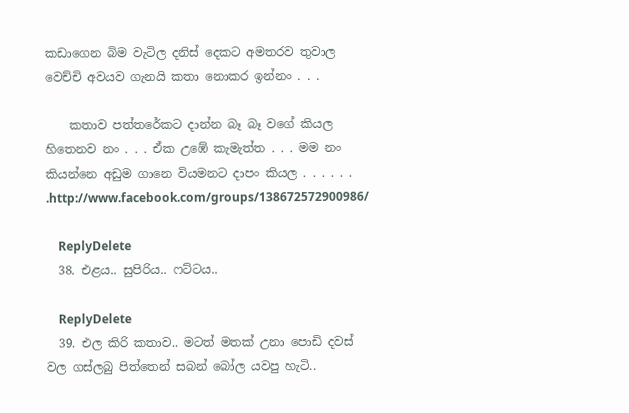කඩාගෙන බිම වැටිල දනිස් දෙකට අමතරව තුවාල වෙච්චි අවයව ගැනයි කතා නොකර ඉන්නං . . .

    කතාව පත්තරේකට දාන්න බෑ බෑ වගේ කියල හිතෙනව නං . . . ඒක උඹේ කැමැත්ත . . . මම නං කියන්නෙ අඩුම ගානෙ වියමනට දාපං කියල . . . . . . .http://www.facebook.com/groups/138672572900986/

    ReplyDelete
  38. එළය.. සුපිරිය.. ෆට්ටය..

    ReplyDelete
  39. එල කිරි කතාව.. මටත් මතක් උනා පොඩි දවස් වල ගස්ලබු පිත්තෙන් සබන් බෝල යවපු හැටි..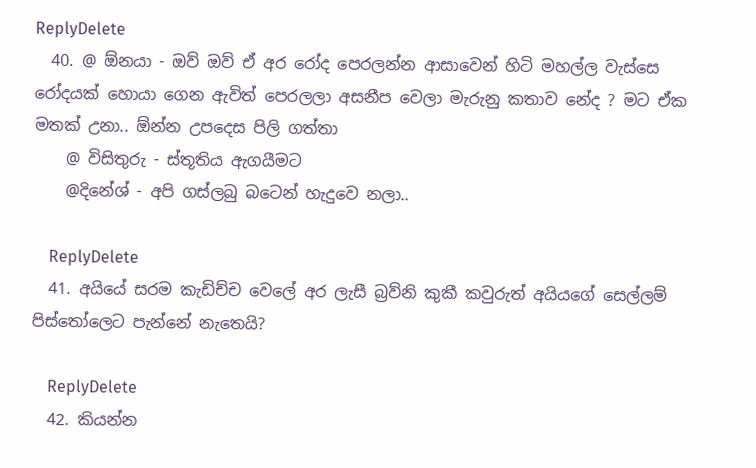ReplyDelete
  40. @ ඕනයා - ඔව් ඔව් ඒ අර රෝද පෙරලන්න ආසාවෙන් හිටි මහල්ල වැස්සෙ රෝදයක් හොයා ගෙන ඇවිත් පෙරලලා අසනීප වෙලා මැරුනු කතාව නේද ? මට ඒක මතක් උනා.. ඕන්න උපදෙස පිලි ගත්තා
    @ විසිතුරු - ස්තූතිය ඇගයීමට
    @දිනේශ් - අපි ගස්ලබු බටෙන් හැදුවෙ නලා..

    ReplyDelete
  41. අයියේ සරම කැඩිච්ච වෙලේ අර ලැසී බ්‍රව්නි කුකී කවුරුත් අයියගේ සෙල්ලම් පිස්තෝලෙට පැන්නේ නැතෙයි?

    ReplyDelete
  42. කියන්න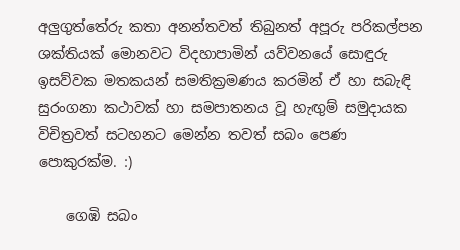අලුගුත්තේරු කතා අනන්තවත් තිබුනත් අපූරු පරිකල්පන ශක්තියක් මොනවට විදහාපාමින් යව්වනයේ සොඳුරු ඉසව්වක මතකයන් සමතික්‍රමණය කරමින් ඒ හා සබැඳි සුරංගනා කථාවක් හා සමපාතනය වූ හැඟුම් සමුදායක විචිත්‍රවත් සටහනට මෙන්න තවත් සබං පෙණ පොකුරක්ම. :)

    ගෙඹි සබං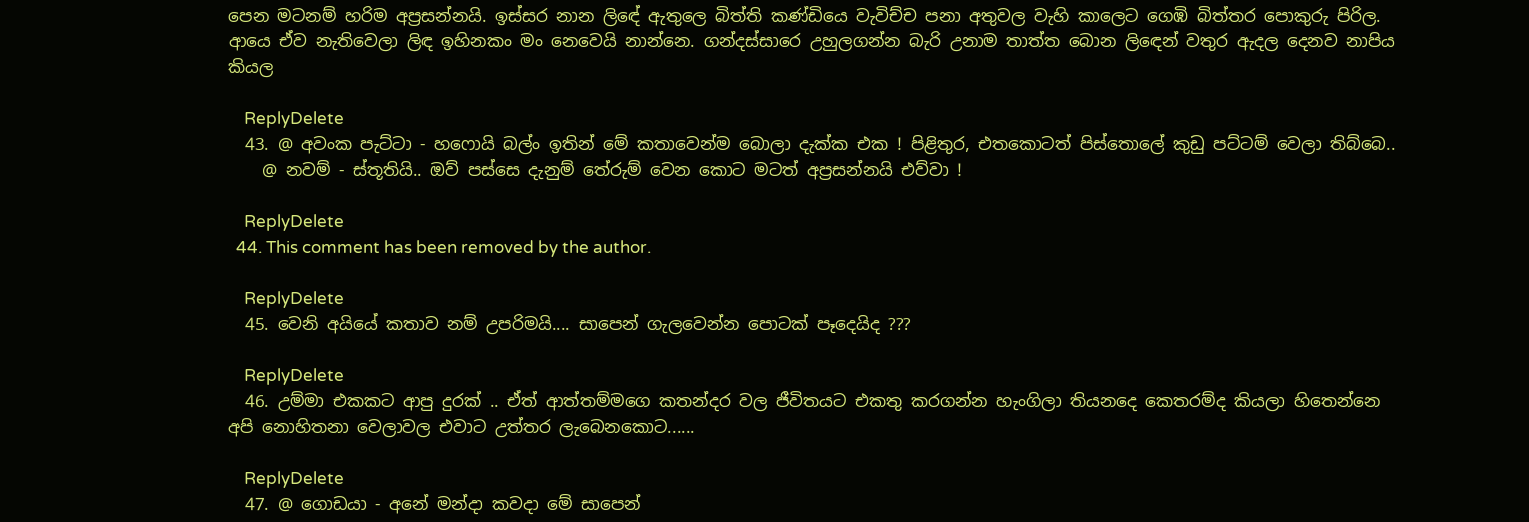පෙන මටනම් හරිම අප්‍රසන්නයි. ඉස්සර නාන ලිඳේ ඇතුලෙ බිත්ති කණ්ඩියෙ වැවිච්ච පනා අතුවල වැහි කාලෙට ගෙඹි බිත්තර පොකුරු පිරිල. ආයෙ ඒව නැතිවෙලා ලිඳ ඉහිනකං මං නෙවෙයි නාන්නෙ. ගන්දස්සාරෙ උහුලගන්න බැරි උනාම තාත්ත බොන ලි‍ඳෙන් වතුර ඇදල දෙනව නාපිය කියල

    ReplyDelete
  43. @ අවංක පැට්ටා - හෆොයි බල්ං ඉතින් මේ කතාවෙන්ම බොලා දැක්ක එක ! පිළිතුර, එතකොටත් පිස්තොලේ කුඩු පට්ටම් වෙලා තිබ්බෙ..
    @ නවම් - ස්තූතියි.. ඔව් පස්සෙ දැනුම් තේරුම් වෙන කොට මටත් අප්‍රසන්නයි එව්වා !

    ReplyDelete
  44. This comment has been removed by the author.

    ReplyDelete
  45. වෙනි අයියේ කතාව නම් උපරිමයි.... සාපෙන් ගැලවෙන්න පොටක් පෑදෙයිද ???

    ReplyDelete
  46. උම්මා එකකට ආපු දුරක් .. ඒත් ආත්තම්මගෙ කතන්දර වල ජීවිතයට එකතු කරගන්න හැංගිලා තියනදෙ කෙතරම්ද කියලා හිතෙන්නෙ අපි නොහිතනා වෙලාවල එවාට උත්තර ලැබෙනකොට......

    ReplyDelete
  47. @ ගොඩයා - අනේ මන්දා කවදා මේ සාපෙන්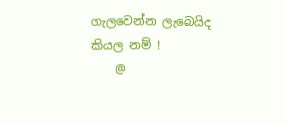ගැලවෙන්න ලැබෙයිද කියල නම් !
    @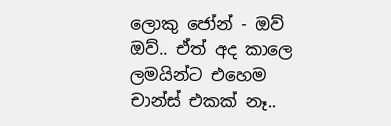ලොකු ජෝන් - ඔව් ඔව්.. ඒත් අද කාලෙ ලමයින්ට එහෙම චාන්ස් එකක් නෑ..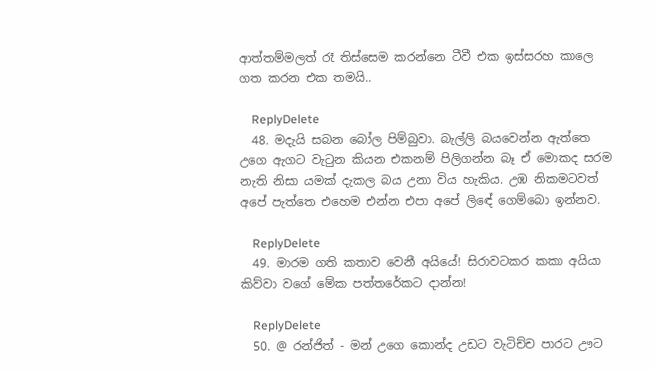ආත්තම්මලත් රෑ තිස්සෙම කරන්නෙ ටීවී එක ඉස්සරහ කාලෙ ගත කරන එක තමයි..

    ReplyDelete
  48. මදැයි සබන බෝල පිම්බුවා. බැල්ලි බයවෙන්න ඇත්තෙ උගෙ ඇගට වැටුන කියන එකනම් පිලිගන්න බෑ ඒ මොකද සරම නැති නිසා යමක් දැකල බය උනා විය හැකිය. උඹ නිකමටවත් අපේ පැත්තෙ එහෙම එන්න එපා අපේ ලිඳේ ගෙම්බො ඉන්නව.

    ReplyDelete
  49. මාරම ගති කතාව වෙනී අයියේ! සිරාවටකර කකා අයියා කිව්වා වගේ මේක පත්තරේකට දාන්න!

    ReplyDelete
  50. @ රන්ජිත් - මන් උගෙ කොන්ද උඩට වැටිච්ච පාරට ඌට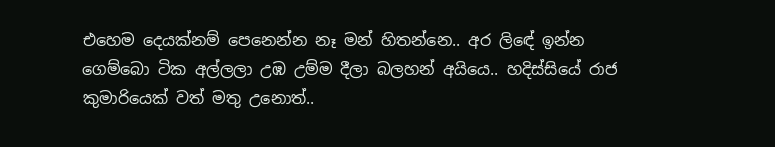එහෙම දෙයක්නම් පෙනෙන්න නෑ මන් හිතන්නෙ.. අර ලිඳේ ඉන්න ගෙම්බො ටික අල්ලලා උඹ උම්ම දීලා බලහන් අයියෙ.. හදිස්සියේ රාජ කුමාරියෙක් වත් මතු උනොත්..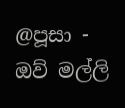@පූසා - ඔව් මල්ලි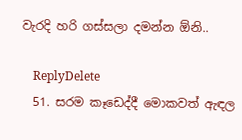වැරදි හරි ගස්සලා දමන්න ඕනි..

    ReplyDelete
  51. සරම කෑඩෙද්දී මොකවත් ඇඳල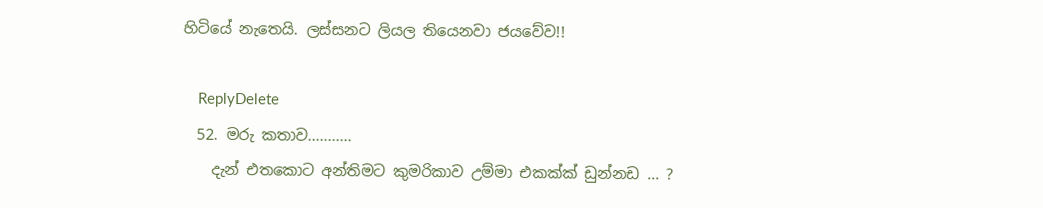හිටියේ නැතෙයි. ලස්සනට ලියල තියෙනවා ජයවේව!!

    ReplyDelete
  52. මරු කතාව...........
    දැන් එතකොට අන්තිමට කුමරිකාව උම්මා එකක්ක් ඩුන්නඩ ... ?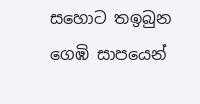සහොට තඉබුන ගෙඹි සාපයෙන්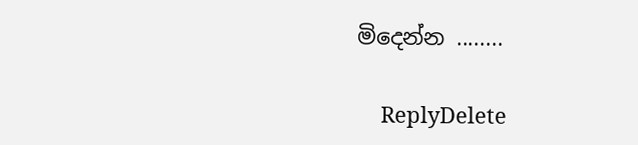මිදෙන්න ........

    ReplyDelete